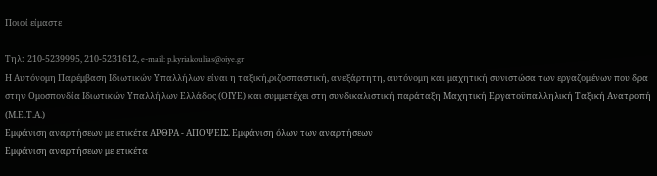Ποιοί είμαστε

Τηλ: 210-5239995, 210-5231612, e-mail: p.kyriakoulias@oiye.gr
Η Αυτόνομη Παρέμβαση Ιδιωτικών Υπαλλήλων είναι η ταξική,ριζοσπαστική, ανεξάρτητη, αυτόνομη και μαχητική συνιστώσα των εργαζομένων που δρα στην Ομοσπονδία Ιδιωτικών Υπαλλήλων Ελλάδος (ΟΙΥΕ) και συμμετέχει στη συνδικαλιστική παράταξη Μαχητική Εργατοϋπαλληλική Ταξική Ανατροπή (Μ.Ε.Τ.Α.)
Εμφάνιση αναρτήσεων με ετικέτα ΑΡΘΡΑ - ΑΠΟΨΕΙΣ. Εμφάνιση όλων των αναρτήσεων
Εμφάνιση αναρτήσεων με ετικέτα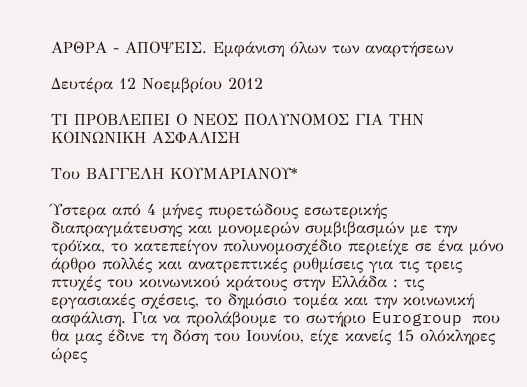ΑΡΘΡΑ - ΑΠΟΨΕΙΣ. Εμφάνιση όλων των αναρτήσεων

Δευτέρα 12 Νοεμβρίου 2012

ΤΙ ΠΡΟΒΛΕΠΕΙ Ο ΝΕΟΣ ΠΟΛΥΝΟΜΟΣ ΓΙΑ ΤΗΝ ΚΟΙΝΩΝΙΚΗ ΑΣΦΑΛΙΣΗ

Του ΒΑΓΓΕΛΗ ΚΟΥΜΑΡΙΑΝΟΥ*

Ύστερα από 4 μήνες πυρετώδους εσωτερικής διαπραγμάτευσης και μονομερών συμβιβασμών με την τρόϊκα, το κατεπείγον πολυνομοσχέδιο περιείχε σε ένα μόνο άρθρο πολλές και ανατρεπτικές ρυθμίσεις για τις τρεις πτυχές του κοινωνικού κράτους στην Ελλάδα : τις εργασιακές σχέσεις, το δημόσιο τομέα και την κοινωνική ασφάλιση. Για να προλάβουμε το σωτήριο Eurogroup που θα μας έδινε τη δόση του Ιουνίου, είχε κανείς 15 ολόκληρες ώρες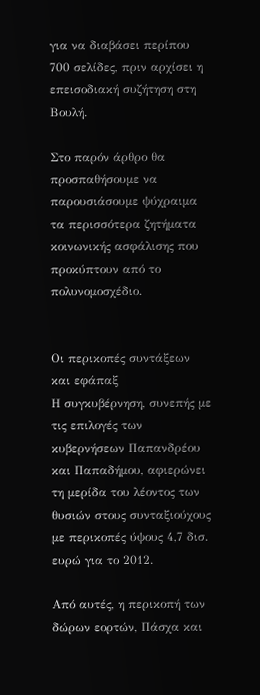για να διαβάσει περίπου 700 σελίδες, πριν αρχίσει η επεισοδιακή συζήτηση στη Βουλή.

Στο παρόν άρθρο θα προσπαθήσουμε να παρουσιάσουμε ψύχραιμα τα περισσότερα ζητήματα κοινωνικής ασφάλισης που προκύπτουν από το πολυνομοσχέδιο.


Οι περικοπές συντάξεων και εφάπαξ
Η συγκυβέρνηση, συνεπής με τις επιλογές των κυβερνήσεων Παπανδρέου και Παπαδήμου, αφιερώνει τη μερίδα του λέοντος των θυσιών στους συνταξιούχους με περικοπές ύψους 4,7 δισ. ευρώ για το 2012.

Από αυτές, η περικοπή των δώρων εορτών, Πάσχα και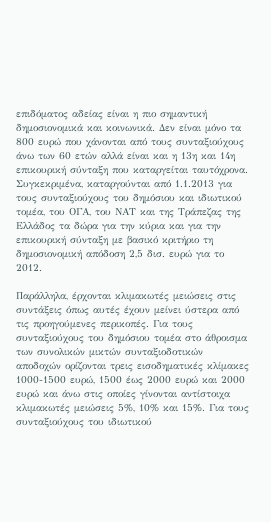επιδόματος αδείας είναι η πιο σημαντική δημοσιονομικά και κοινωνικά. Δεν είναι μόνο τα 800 ευρώ που χάνονται από τους συνταξιούχους άνω των 60 ετών αλλά είναι και η 13η και 14η επικουρική σύνταξη που καταργείται ταυτόχρονα. Συγκεκριμένα, καταργούνται από 1.1.2013 για τους συνταξιούχους του δημόσιου και ιδιωτικού τομέα, του ΟΓΑ, του ΝΑΤ και της Τράπεζας της Ελλάδος τα δώρα για την κύρια και για την επικουρική σύνταξη με βασικό κριτήριο τη δημοσιονομική απόδοση 2,5 δισ. ευρώ για το 2012.

Παράλληλα, έρχονται κλιμακωτές μειώσεις στις συντάξεις όπως αυτές έχουν μείνει ύστερα από τις προηγούμενες περικοπές. Για τους συνταξιούχους του δημόσιου τομέα στο άθροισμα των συνολικών μικτών συνταξιοδοτικών αποδοχών ορίζονται τρεις εισοδηματικές κλίμακες 1000-1500 ευρώ, 1500 έως 2000 ευρώ και 2000 ευρώ και άνω στις οποίες γίνονται αντίστοιχα κλιμακωτές μειώσεις 5%, 10% και 15%. Για τους συνταξιούχους του ιδιωτικού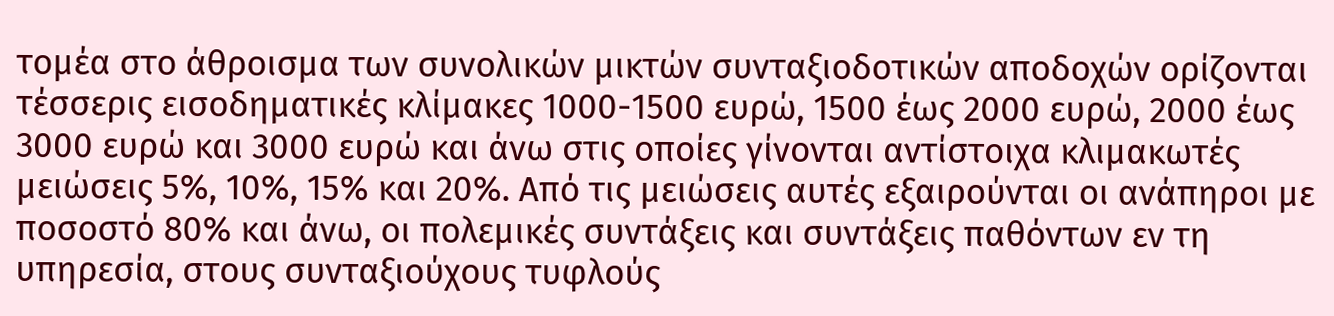τομέα στο άθροισμα των συνολικών μικτών συνταξιοδοτικών αποδοχών ορίζονται τέσσερις εισοδηματικές κλίμακες 1000-1500 ευρώ, 1500 έως 2000 ευρώ, 2000 έως 3000 ευρώ και 3000 ευρώ και άνω στις οποίες γίνονται αντίστοιχα κλιμακωτές μειώσεις 5%, 10%, 15% και 20%. Από τις μειώσεις αυτές εξαιρούνται οι ανάπηροι με ποσοστό 80% και άνω, οι πολεμικές συντάξεις και συντάξεις παθόντων εν τη υπηρεσία, στους συνταξιούχους τυφλούς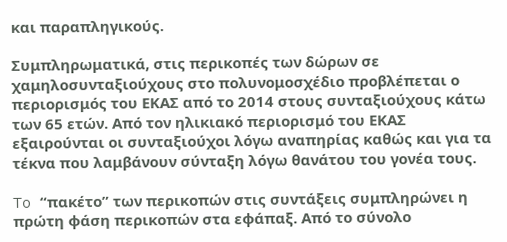και παραπληγικούς.

Συμπληρωματικά, στις περικοπές των δώρων σε χαμηλοσυνταξιούχους στο πολυνομοσχέδιο προβλέπεται ο περιορισμός του ΕΚΑΣ από το 2014 στους συνταξιούχους κάτω των 65 ετών. Από τον ηλικιακό περιορισμό του ΕΚΑΣ εξαιρούνται οι συνταξιούχοι λόγω αναπηρίας καθώς και για τα τέκνα που λαμβάνουν σύνταξη λόγω θανάτου του γονέα τους.

To “πακέτο” των περικοπών στις συντάξεις συμπληρώνει η πρώτη φάση περικοπών στα εφάπαξ. Από το σύνολο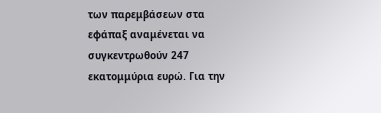των παρεμβάσεων στα εφάπαξ αναμένεται να συγκεντρωθούν 247 εκατομμύρια ευρώ. Για την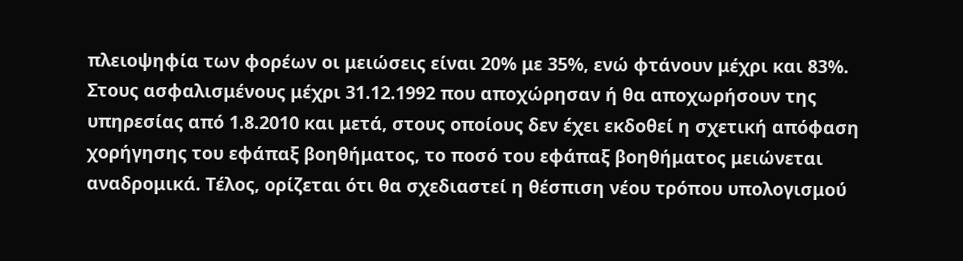πλειοψηφία των φορέων οι μειώσεις είναι 20% με 35%, ενώ φτάνουν μέχρι και 83%.
Στους ασφαλισμένους μέχρι 31.12.1992 που αποχώρησαν ή θα αποχωρήσουν της υπηρεσίας από 1.8.2010 και μετά, στους οποίους δεν έχει εκδοθεί η σχετική απόφαση χορήγησης του εφάπαξ βοηθήματος, το ποσό του εφάπαξ βοηθήματος μειώνεται αναδρομικά. Τέλος, ορίζεται ότι θα σχεδιαστεί η θέσπιση νέου τρόπου υπολογισμού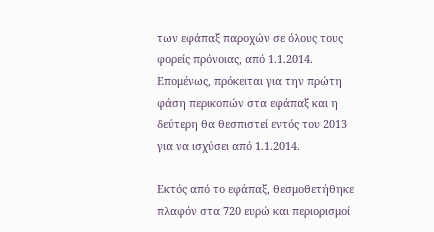των εφάπαξ παροχών σε όλους τους φορείς πρόνοιας, από 1.1.2014. Επομένως, πρόκειται για την πρώτη φάση περικοπών στα εφάπαξ και η δεύτερη θα θεσπιστεί εντός του 2013 για να ισχύσει από 1.1.2014.

Εκτός από το εφάπαξ, θεσμοθετήθηκε πλαφόν στα 720 ευρώ και περιορισμοί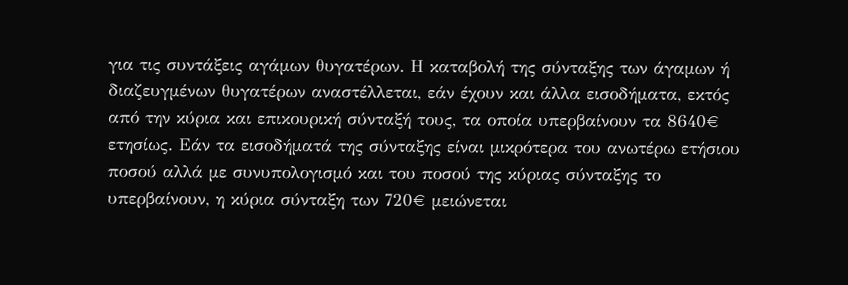για τις συντάξεις αγάμων θυγατέρων. Η καταβολή της σύνταξης των άγαμων ή διαζευγμένων θυγατέρων αναστέλλεται, εάν έχουν και άλλα εισοδήματα, εκτός από την κύρια και επικουρική σύνταξή τους, τα οποία υπερβαίνουν τα 8640€ ετησίως. Εάν τα εισοδήματά της σύνταξης είναι μικρότερα του ανωτέρω ετήσιου ποσού αλλά με συνυπολογισμό και του ποσού της κύριας σύνταξης το υπερβαίνουν, η κύρια σύνταξη των 720€ μειώνεται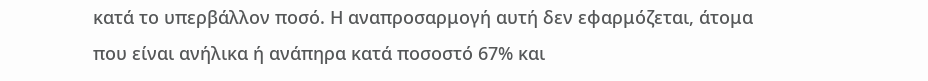κατά το υπερβάλλον ποσό. Η αναπροσαρμογή αυτή δεν εφαρμόζεται, άτομα που είναι ανήλικα ή ανάπηρα κατά ποσοστό 67% και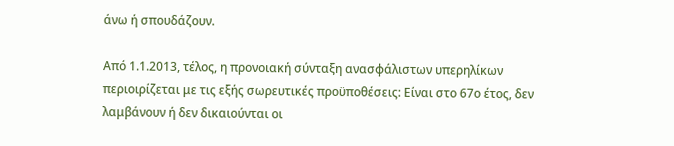άνω ή σπουδάζουν.

Από 1.1.2013, τέλος, η προνοιακή σύνταξη ανασφάλιστων υπερηλίκων περιοιρίζεται με τις εξής σωρευτικές προϋποθέσεις: Είναι στο 67ο έτος, δεν λαμβάνουν ή δεν δικαιούνται οι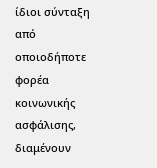ίδιοι σύνταξη από οποιοδήποτε φορέα κοινωνικής ασφάλισης, διαμένουν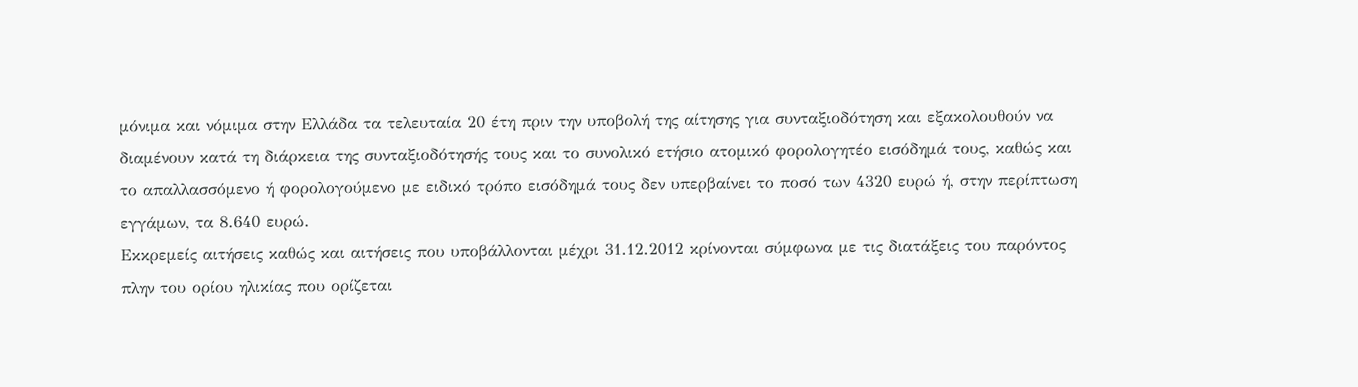μόνιμα και νόμιμα στην Ελλάδα τα τελευταία 20 έτη πριν την υποβολή της αίτησης για συνταξιοδότηση και εξακολουθούν να διαμένουν κατά τη διάρκεια της συνταξιοδότησής τους και το συνολικό ετήσιο ατομικό φορολογητέο εισόδημά τους, καθώς και το απαλλασσόμενο ή φορολογούμενο με ειδικό τρόπο εισόδημά τους δεν υπερβαίνει το ποσό των 4320 ευρώ ή, στην περίπτωση εγγάμων, τα 8.640 ευρώ.
Εκκρεμείς αιτήσεις καθώς και αιτήσεις που υποβάλλονται μέχρι 31.12.2012 κρίνονται σύμφωνα με τις διατάξεις του παρόντος πλην του ορίου ηλικίας που ορίζεται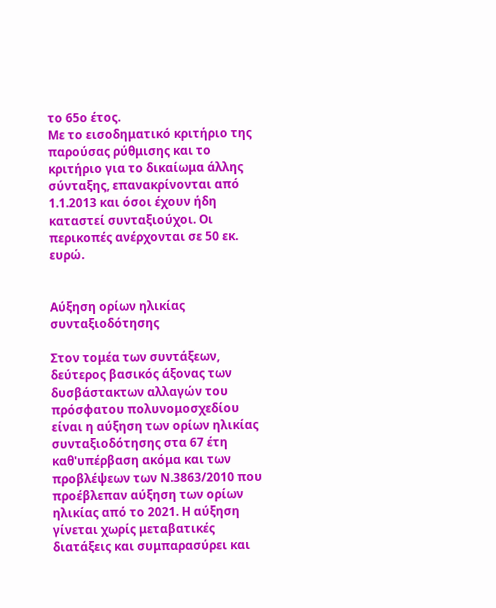το 65ο έτος.
Με το εισοδηματικό κριτήριο της παρούσας ρύθμισης και το κριτήριο για το δικαίωμα άλλης σύνταξης, επανακρίνονται από 1.1.2013 και όσοι έχουν ήδη καταστεί συνταξιούχοι. Οι περικοπές ανέρχονται σε 50 εκ. ευρώ.


Αύξηση ορίων ηλικίας συνταξιοδότησης

Στον τομέα των συντάξεων, δεύτερος βασικός άξονας των δυσβάστακτων αλλαγών του πρόσφατου πολυνομοσχεδίου είναι η αύξηση των ορίων ηλικίας συνταξιοδότησης στα 67 έτη καθ'υπέρβαση ακόμα και των προβλέψεων των Ν.3863/2010 που προέβλεπαν αύξηση των ορίων ηλικίας από το 2021. Η αύξηση γίνεται χωρίς μεταβατικές διατάξεις και συμπαρασύρει και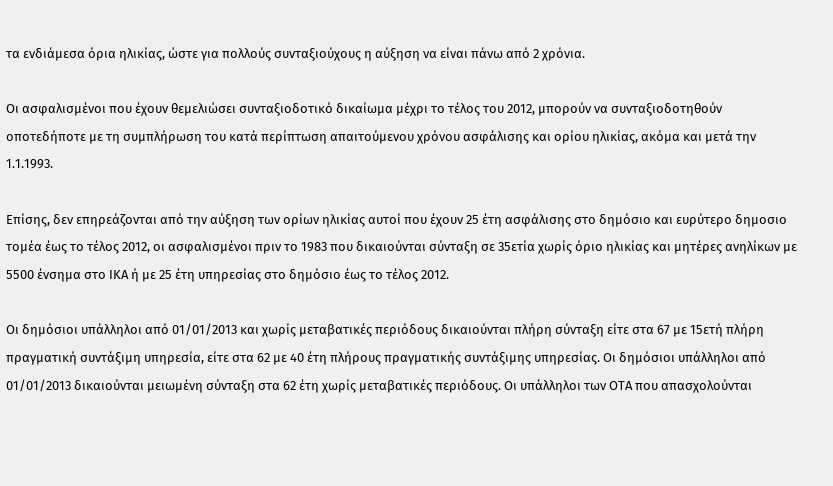τα ενδιάμεσα όρια ηλικίας, ώστε για πολλούς συνταξιούχους η αύξηση να είναι πάνω από 2 χρόνια.

Οι ασφαλισμένοι που έχουν θεμελιώσει συνταξιοδοτικό δικαίωμα μέχρι το τέλος του 2012, μπορούν να συνταξιοδοτηθούν οποτεδήποτε με τη συμπλήρωση του κατά περίπτωση απαιτούμενου χρόνου ασφάλισης και ορίου ηλικίας, ακόμα και μετά την 1.1.1993.

Επίσης, δεν επηρεάζονται από την αύξηση των ορίων ηλικίας αυτοί που έχουν 25 έτη ασφάλισης στο δημόσιο και ευρύτερο δημοσιο τομέα έως το τέλος 2012, οι ασφαλισμένοι πριν το 1983 που δικαιούνται σύνταξη σε 35ετία χωρίς όριο ηλικίας και μητέρες ανηλίκων με 5500 ένσημα στο ΙΚΑ ή με 25 έτη υπηρεσίας στο δημόσιο έως το τέλος 2012.

Οι δημόσιοι υπάλληλοι από 01/01/2013 και χωρίς μεταβατικές περιόδους δικαιούνται πλήρη σύνταξη είτε στα 67 με 15ετή πλήρη πραγματική συντάξιμη υπηρεσία, είτε στα 62 με 40 έτη πλήρους πραγματικής συντάξιμης υπηρεσίας. Οι δημόσιοι υπάλληλοι από 01/01/2013 δικαιούνται μειωμένη σύνταξη στα 62 έτη χωρίς μεταβατικές περιόδους. Οι υπάλληλοι των ΟΤΑ που απασχολούνται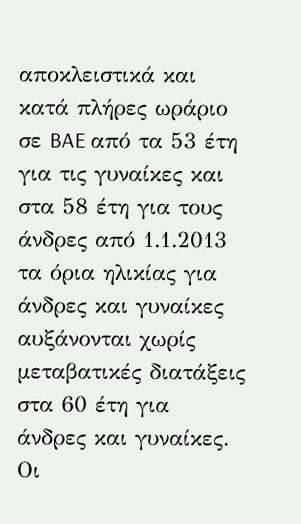αποκλειστικά και κατά πλήρες ωράριο σε BAE από τα 53 έτη για τις γυναίκες και στα 58 έτη για τους άνδρες από 1.1.2013 τα όρια ηλικίας για άνδρες και γυναίκες αυξάνονται χωρίς μεταβατικές διατάξεις στα 60 έτη για άνδρες και γυναίκες. Οι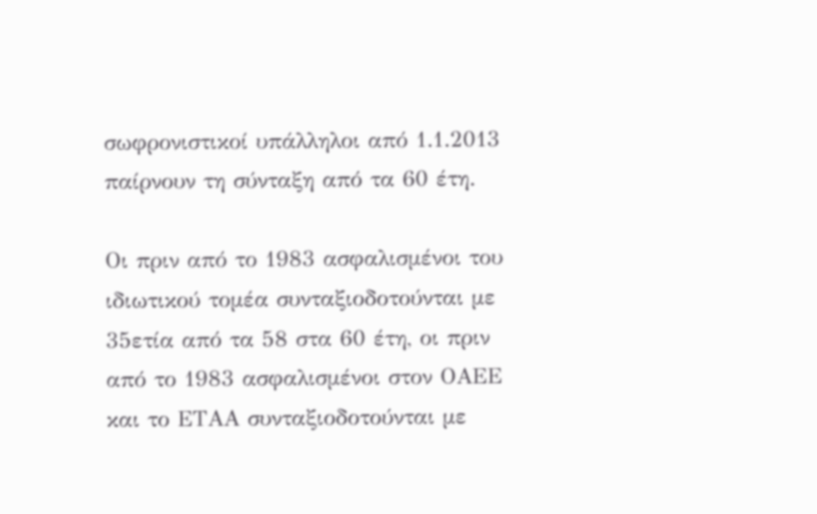σωφρονιστικοί υπάλληλοι από 1.1.2013 παίρνουν τη σύνταξη από τα 60 έτη.

Οι πριν από το 1983 ασφαλισμένοι του ιδιωτικού τομέα συνταξιοδοτούνται με 35ετία από τα 58 στα 60 έτη, οι πριν από το 1983 ασφαλισμένοι στον ΟΑΕΕ και το ΕΤΑΑ συνταξιοδοτούνται με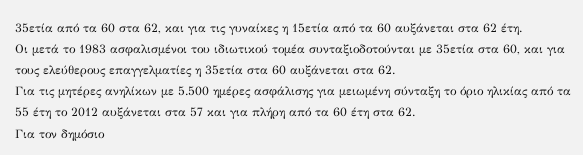35ετία από τα 60 στα 62, και για τις γυναίκες η 15ετία από τα 60 αυξάνεται στα 62 έτη.
Οι μετά το 1983 ασφαλισμένοι του ιδιωτικού τομέα συνταξιοδοτούνται με 35ετία στα 60, και για τους ελεύθερους επαγγελματίες η 35ετία στα 60 αυξάνεται στα 62.
Για τις μητέρες ανηλίκων με 5.500 ημέρες ασφάλισης για μειωμένη σύνταξη το όριο ηλικίας από τα 55 έτη το 2012 αυξάνεται στα 57 και για πλήρη από τα 60 έτη στα 62.
Για τον δημόσιο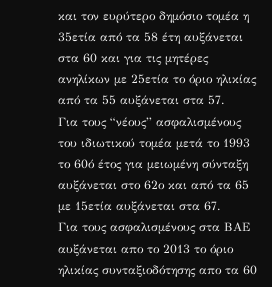και τον ευρύτερο δημόσιο τομέα η 35ετία από τα 58 έτη αυξάνεται στα 60 και για τις μητέρες ανηλίκων με 25ετία το όριο ηλικίας από τα 55 αυξάνεται στα 57.
Για τους “νέους” ασφαλισμένους του ιδιωτικού τομέα μετά το 1993 το 60ό έτος για μειωμένη σύνταξη αυξάνεται στο 62ο και από τα 65 με 15ετία αυξάνεται στα 67.
Για τους ασφαλισμένους στα ΒΑΕ αυξάνεται απο το 2013 το όριο ηλικίας συνταξιοδότησης απο τα 60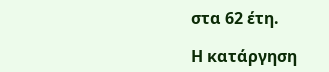στα 62 έτη.

Η κατάργηση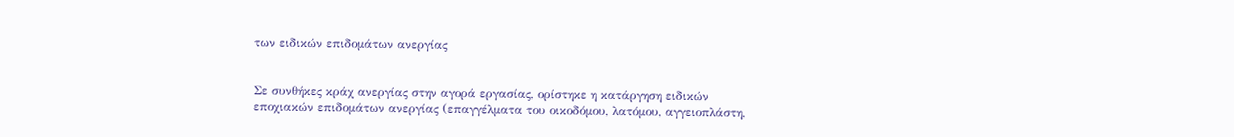των ειδικών επιδομάτων ανεργίας


Σε συνθήκες κράχ ανεργίας στην αγορά εργασίας, ορίστηκε η κατάργηση ειδικών εποχιακών επιδομάτων ανεργίας (επαγγέλματα του οικοδόμου, λατόμου, αγγειοπλάστη,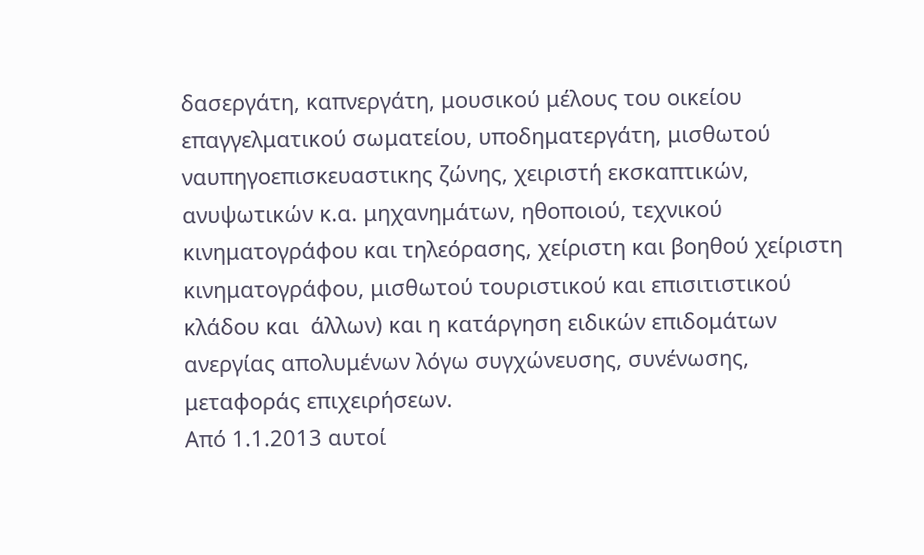δασεργάτη, καπνεργάτη, μουσικού μέλους του οικείου επαγγελματικού σωματείου, υποδηματεργάτη, μισθωτού ναυπηγοεπισκευαστικης ζώνης, χειριστή εκσκαπτικών, ανυψωτικών κ.α. μηχανημάτων, ηθοποιού, τεχνικού κινηματογράφου και τηλεόρασης, χείριστη και βοηθού χείριστη κινηματογράφου, μισθωτού τουριστικού και επισιτιστικού κλάδου και  άλλων) και η κατάργηση ειδικών επιδομάτων ανεργίας απολυμένων λόγω συγχώνευσης, συνένωσης, μεταφοράς επιχειρήσεων.
Από 1.1.2013 αυτοί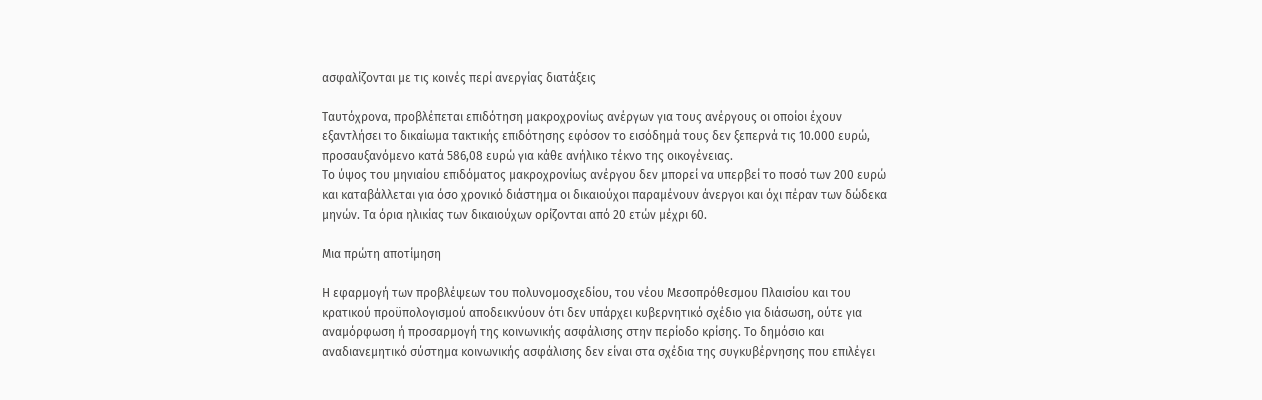ασφαλίζονται με τις κοινές περί ανεργίας διατάξεις

Ταυτόχρονα, προβλέπεται επιδότηση μακροχρονίως ανέργων για τους ανέργους οι οποίοι έχουν εξαντλήσει το δικαίωμα τακτικής επιδότησης εφόσον το εισόδημά τους δεν ξεπερνά τις 10.000 ευρώ, προσαυξανόμενο κατά 586,08 ευρώ για κάθε ανήλικο τέκνο της οικογένειας.
Το ύψος του μηνιαίου επιδόματος μακροχρονίως ανέργου δεν μπορεί να υπερβεί το ποσό των 200 ευρώ και καταβάλλεται για όσο χρονικό διάστημα οι δικαιούχοι παραμένουν άνεργοι και όχι πέραν των δώδεκα μηνών. Τα όρια ηλικίας των δικαιούχων ορίζονται από 20 ετών μέχρι 60.

Μια πρώτη αποτίμηση

Η εφαρμογή των προβλέψεων του πολυνομοσχεδίου, του νέου Μεσοπρόθεσμου Πλαισίου και του κρατικού προϋπολογισμού αποδεικνύουν ότι δεν υπάρχει κυβερνητικό σχέδιο για διάσωση, ούτε για αναμόρφωση ή προσαρμογή της κοινωνικής ασφάλισης στην περίοδο κρίσης. Το δημόσιο και αναδιανεμητικό σύστημα κοινωνικής ασφάλισης δεν είναι στα σχέδια της συγκυβέρνησης που επιλέγει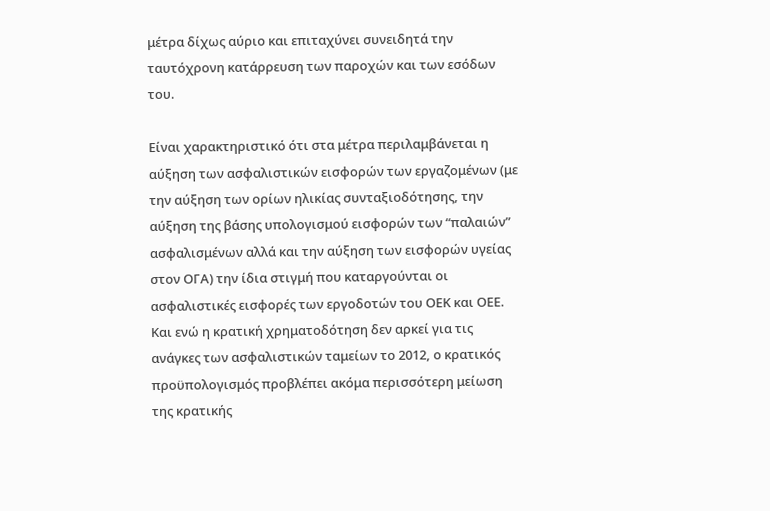μέτρα δίχως αύριο και επιταχύνει συνειδητά την ταυτόχρονη κατάρρευση των παροχών και των εσόδων του.

Είναι χαρακτηριστικό ότι στα μέτρα περιλαμβάνεται η αύξηση των ασφαλιστικών εισφορών των εργαζομένων (με την αύξηση των ορίων ηλικίας συνταξιοδότησης, την αύξηση της βάσης υπολογισμού εισφορών των “παλαιών” ασφαλισμένων αλλά και την αύξηση των εισφορών υγείας στον ΟΓΑ) την ίδια στιγμή που καταργούνται οι ασφαλιστικές εισφορές των εργοδοτών του ΟΕΚ και ΟΕΕ. Και ενώ η κρατική χρηματοδότηση δεν αρκεί για τις ανάγκες των ασφαλιστικών ταμείων το 2012, ο κρατικός προϋπολογισμός προβλέπει ακόμα περισσότερη μείωση της κρατικής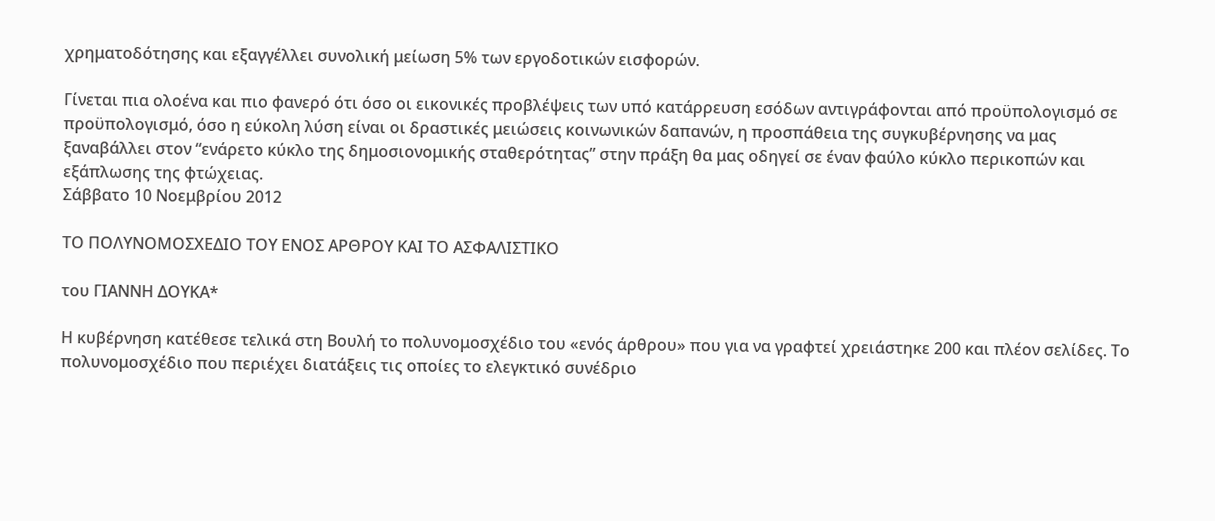χρηματοδότησης και εξαγγέλλει συνολική μείωση 5% των εργοδοτικών εισφορών.

Γίνεται πια ολοένα και πιο φανερό ότι όσο οι εικονικές προβλέψεις των υπό κατάρρευση εσόδων αντιγράφονται από προϋπολογισμό σε προϋπολογισμό, όσο η εύκολη λύση είναι οι δραστικές μειώσεις κοινωνικών δαπανών, η προσπάθεια της συγκυβέρνησης να μας ξαναβάλλει στον “ενάρετο κύκλο της δημοσιονομικής σταθερότητας” στην πράξη θα μας οδηγεί σε έναν φαύλο κύκλο περικοπών και εξάπλωσης της φτώχειας.
Σάββατο 10 Νοεμβρίου 2012

ΤΟ ΠΟΛΥΝΟΜΟΣΧΕΔΙΟ ΤΟΥ ΕΝΟΣ ΑΡΘΡΟΥ ΚΑΙ ΤΟ ΑΣΦΑΛΙΣΤΙΚΟ

του ΓΙΑΝΝΗ ΔΟΥΚΑ*

Η κυβέρνηση κατέθεσε τελικά στη Βουλή το πολυνομοσχέδιο του «ενός άρθρου» που για να γραφτεί χρειάστηκε 200 και πλέον σελίδες. Το πολυνομοσχέδιο που περιέχει διατάξεις τις οποίες το ελεγκτικό συνέδριο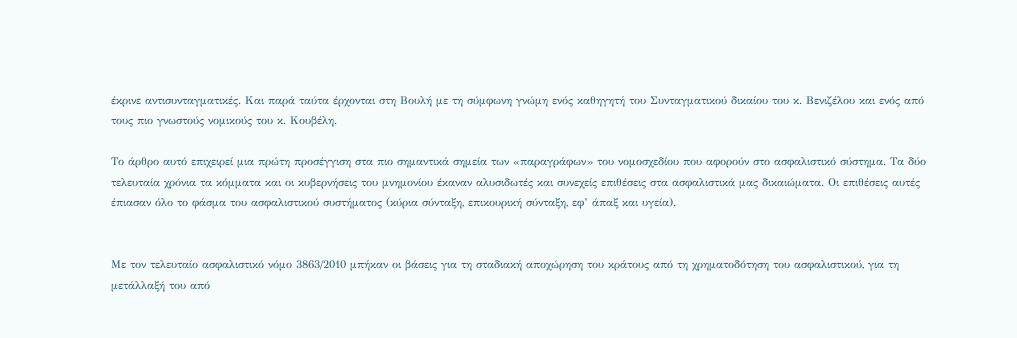έκρινε αντισυνταγματικές. Και παρά ταύτα έρχονται στη Βουλή με τη σύμφωνη γνώμη ενός καθηγητή του Συνταγματικού δικαίου του κ. Βενιζέλου και ενός από τους πιο γνωστούς νομικούς του κ. Κουβέλη.

Το άρθρο αυτό επιχειρεί μια πρώτη προσέγγιση στα πιο σημαντικά σημεία των «παραγράφων» του νομοσχεδίου που αφορούν στο ασφαλιστικό σύστημα. Τα δύο τελευταία χρόνια τα κόμματα και οι κυβερνήσεις του μνημονίου έκαναν αλυσιδωτές και συνεχείς επιθέσεις στα ασφαλιστικά μας δικαιώματα. Οι επιθέσεις αυτές έπιασαν όλο το φάσμα του ασφαλιστικού συστήματος (κύρια σύνταξη, επικουρική σύνταξη, εφ’ άπαξ και υγεία).


Με τον τελευταίο ασφαλιστικό νόμο 3863/2010 μπήκαν οι βάσεις για τη σταδιακή αποχώρηση του κράτους από τη χρηματοδότηση του ασφαλιστικού, για τη μετάλλαξή του από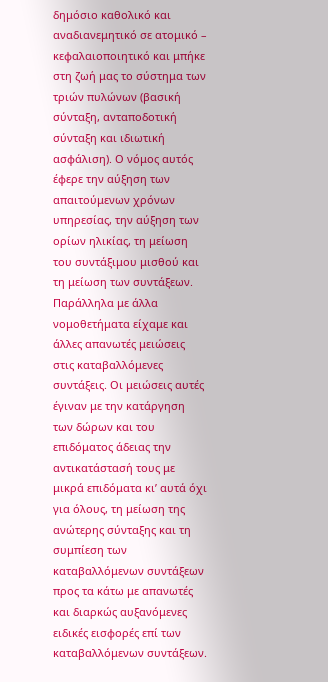δημόσιο καθολικό και αναδιανεμητικό σε ατομικό – κεφαλαιοποιητικό και μπήκε στη ζωή μας το σύστημα των τριών πυλώνων (βασική σύνταξη, ανταποδοτική σύνταξη και ιδιωτική ασφάλιση). Ο νόμος αυτός έφερε την αύξηση των απαιτούμενων χρόνων υπηρεσίας, την αύξηση των ορίων ηλικίας, τη μείωση του συντάξιμου μισθού και τη μείωση των συντάξεων. Παράλληλα με άλλα νομοθετήματα είχαμε και άλλες απανωτές μειώσεις στις καταβαλλόμενες συντάξεις. Οι μειώσεις αυτές έγιναν με την κατάργηση των δώρων και του επιδόματος άδειας την αντικατάστασή τους με μικρά επιδόματα κι’ αυτά όχι για όλους, τη μείωση της ανώτερης σύνταξης και τη συμπίεση των καταβαλλόμενων συντάξεων προς τα κάτω με απανωτές και διαρκώς αυξανόμενες ειδικές εισφορές επί των καταβαλλόμενων συντάξεων.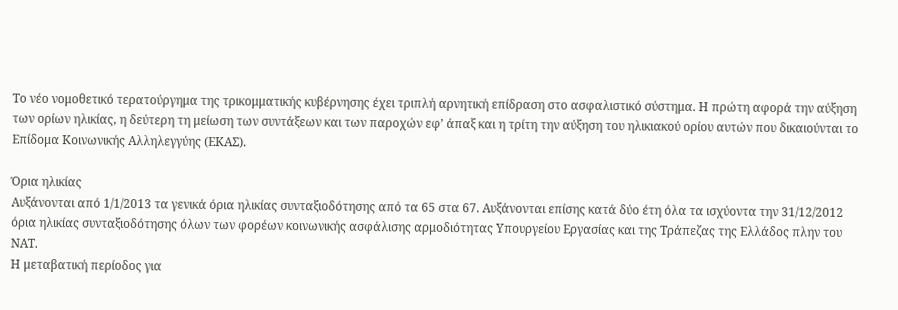Το νέο νομοθετικό τερατούργημα της τρικομματικής κυβέρνησης έχει τριπλή αρνητική επίδραση στο ασφαλιστικό σύστημα. Η πρώτη αφορά την αύξηση των ορίων ηλικίας, η δεύτερη τη μείωση των συντάξεων και των παροχών εφ’ άπαξ και η τρίτη την αύξηση του ηλικιακού ορίου αυτών που δικαιούνται το Επίδομα Κοινωνικής Αλληλεγγύης (ΕΚΑΣ).

Όρια ηλικίας
Αυξάνονται από 1/1/2013 τα γενικά όρια ηλικίας συνταξιοδότησης από τα 65 στα 67. Αυξάνονται επίσης κατά δύο έτη όλα τα ισχύοντα την 31/12/2012 όρια ηλικίας συνταξιοδότησης όλων των φορέων κοινωνικής ασφάλισης αρμοδιότητας Υπουργείου Εργασίας και της Τράπεζας της Ελλάδος πλην του ΝΑΤ.
Η μεταβατική περίοδος για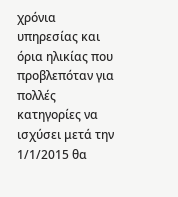χρόνια υπηρεσίας και όρια ηλικίας που προβλεπόταν για πολλές κατηγορίες να ισχύσει μετά την 1/1/2015 θα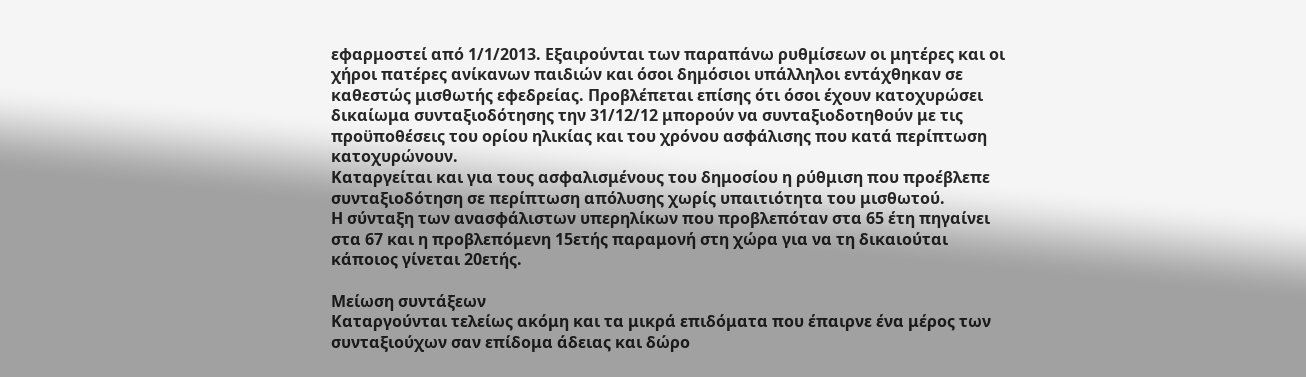εφαρμοστεί από 1/1/2013. Εξαιρούνται των παραπάνω ρυθμίσεων οι μητέρες και οι χήροι πατέρες ανίκανων παιδιών και όσοι δημόσιοι υπάλληλοι εντάχθηκαν σε καθεστώς μισθωτής εφεδρείας. Προβλέπεται επίσης ότι όσοι έχουν κατοχυρώσει δικαίωμα συνταξιοδότησης την 31/12/12 μπορούν να συνταξιοδοτηθούν με τις προϋποθέσεις του ορίου ηλικίας και του χρόνου ασφάλισης που κατά περίπτωση κατοχυρώνουν.
Καταργείται και για τους ασφαλισμένους του δημοσίου η ρύθμιση που προέβλεπε συνταξιοδότηση σε περίπτωση απόλυσης χωρίς υπαιτιότητα του μισθωτού.
Η σύνταξη των ανασφάλιστων υπερηλίκων που προβλεπόταν στα 65 έτη πηγαίνει στα 67 και η προβλεπόμενη 15ετής παραμονή στη χώρα για να τη δικαιούται κάποιος γίνεται 20ετής.

Μείωση συντάξεων
Καταργούνται τελείως ακόμη και τα μικρά επιδόματα που έπαιρνε ένα μέρος των συνταξιούχων σαν επίδομα άδειας και δώρο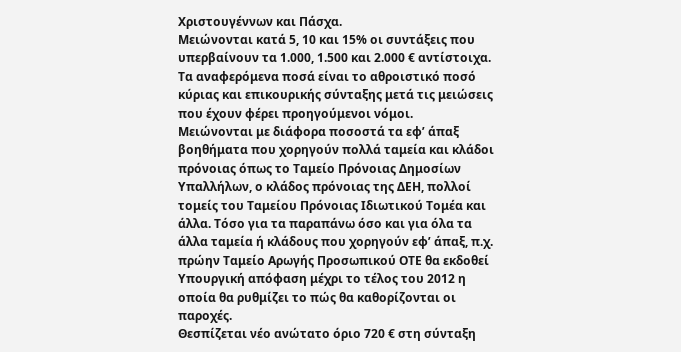Χριστουγέννων και Πάσχα.
Μειώνονται κατά 5, 10 και 15% οι συντάξεις που υπερβαίνουν τα 1.000, 1.500 και 2.000 € αντίστοιχα. Τα αναφερόμενα ποσά είναι το αθροιστικό ποσό κύριας και επικουρικής σύνταξης μετά τις μειώσεις που έχουν φέρει προηγούμενοι νόμοι.
Μειώνονται με διάφορα ποσοστά τα εφ’ άπαξ βοηθήματα που χορηγούν πολλά ταμεία και κλάδοι πρόνοιας όπως το Ταμείο Πρόνοιας Δημοσίων Υπαλλήλων, ο κλάδος πρόνοιας της ΔΕΗ, πολλοί τομείς του Ταμείου Πρόνοιας Ιδιωτικού Τομέα και άλλα. Τόσο για τα παραπάνω όσο και για όλα τα άλλα ταμεία ή κλάδους που χορηγούν εφ’ άπαξ, π.χ. πρώην Ταμείο Αρωγής Προσωπικού ΟΤΕ θα εκδοθεί Υπουργική απόφαση μέχρι το τέλος του 2012 η οποία θα ρυθμίζει το πώς θα καθορίζονται οι παροχές.
Θεσπίζεται νέο ανώτατο όριο 720 € στη σύνταξη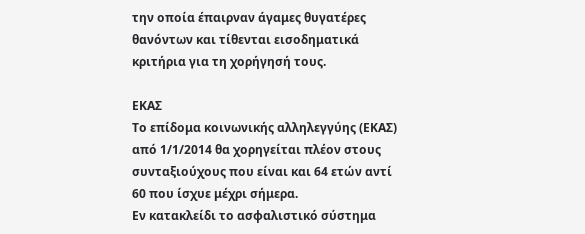την οποία έπαιρναν άγαμες θυγατέρες θανόντων και τίθενται εισοδηματικά κριτήρια για τη χορήγησή τους.

ΕΚΑΣ
Το επίδομα κοινωνικής αλληλεγγύης (ΕΚΑΣ) από 1/1/2014 θα χορηγείται πλέον στους συνταξιούχους που είναι και 64 ετών αντί 60 που ίσχυε μέχρι σήμερα.
Εν κατακλείδι το ασφαλιστικό σύστημα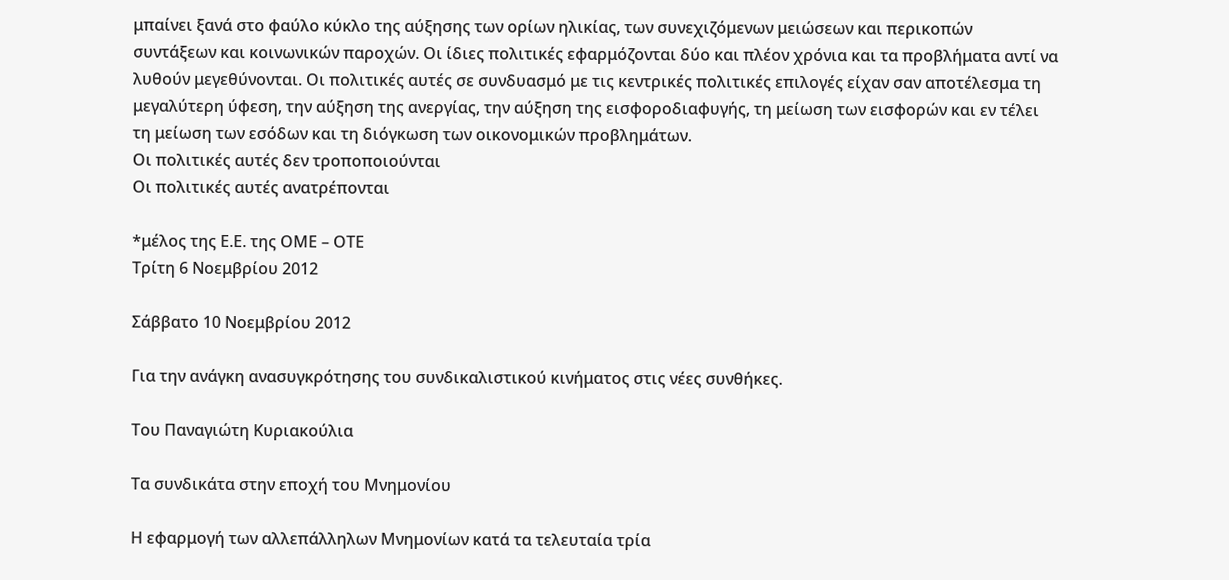μπαίνει ξανά στο φαύλο κύκλο της αύξησης των ορίων ηλικίας, των συνεχιζόμενων μειώσεων και περικοπών συντάξεων και κοινωνικών παροχών. Οι ίδιες πολιτικές εφαρμόζονται δύο και πλέον χρόνια και τα προβλήματα αντί να λυθούν μεγεθύνονται. Οι πολιτικές αυτές σε συνδυασμό με τις κεντρικές πολιτικές επιλογές είχαν σαν αποτέλεσμα τη μεγαλύτερη ύφεση, την αύξηση της ανεργίας, την αύξηση της εισφοροδιαφυγής, τη μείωση των εισφορών και εν τέλει τη μείωση των εσόδων και τη διόγκωση των οικονομικών προβλημάτων.
Οι πολιτικές αυτές δεν τροποποιούνται
Οι πολιτικές αυτές ανατρέπονται

*μέλος της Ε.Ε. της ΟΜΕ – ΟΤΕ
Tρίτη 6 Νοεμβρίου 2012

Σάββατο 10 Νοεμβρίου 2012

Για την ανάγκη ανασυγκρότησης του συνδικαλιστικού κινήματος στις νέες συνθήκες.

Του Παναγιώτη Κυριακούλια

Τα συνδικάτα στην εποχή του Μνημονίου

Η εφαρμογή των αλλεπάλληλων Μνημονίων κατά τα τελευταία τρία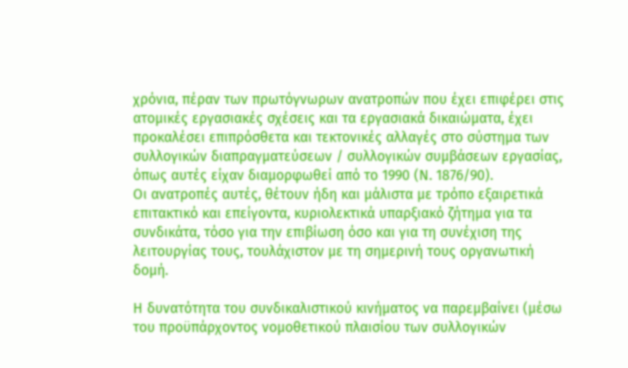χρόνια, πέραν των πρωτόγνωρων ανατροπών που έχει επιφέρει στις ατομικές εργασιακές σχέσεις και τα εργασιακά δικαιώματα, έχει προκαλέσει επιπρόσθετα και τεκτονικές αλλαγές στο σύστημα των συλλογικών διαπραγματεύσεων / συλλογικών συμβάσεων εργασίας, όπως αυτές είχαν διαμορφωθεί από το 1990 (Ν. 1876/90).
Οι ανατροπές αυτές, θέτουν ήδη και μάλιστα με τρόπο εξαιρετικά επιτακτικό και επείγοντα, κυριολεκτικά υπαρξιακό ζήτημα για τα συνδικάτα, τόσο για την επιβίωση όσο και για τη συνέχιση της λειτουργίας τους, τουλάχιστον με τη σημερινή τους οργανωτική δομή.

Η δυνατότητα του συνδικαλιστικού κινήματος να παρεμβαίνει (μέσω του προϋπάρχοντος νομοθετικού πλαισίου των συλλογικών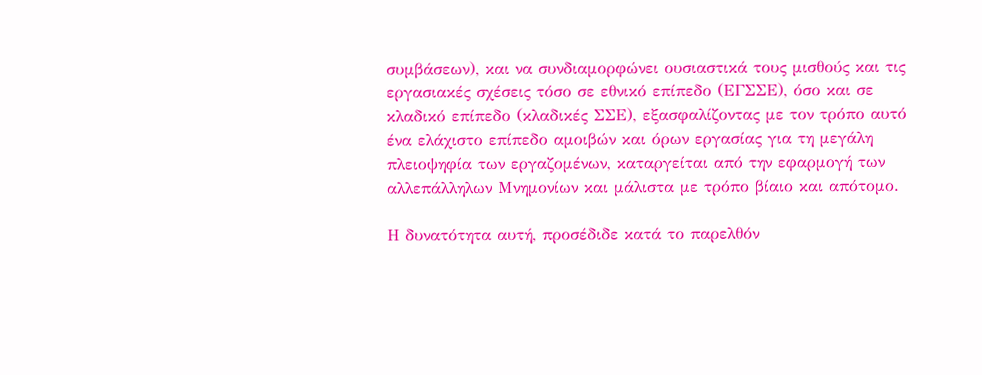συμβάσεων), και να συνδιαμορφώνει ουσιαστικά τους μισθούς και τις εργασιακές σχέσεις τόσο σε εθνικό επίπεδο (ΕΓΣΣΕ), όσο και σε κλαδικό επίπεδο (κλαδικές ΣΣΕ), εξασφαλίζοντας με τον τρόπο αυτό ένα ελάχιστο επίπεδο αμοιβών και όρων εργασίας για τη μεγάλη πλειοψηφία των εργαζομένων, καταργείται από την εφαρμογή των αλλεπάλληλων Μνημονίων και μάλιστα με τρόπο βίαιο και απότομο.

Η δυνατότητα αυτή, προσέδιδε κατά το παρελθόν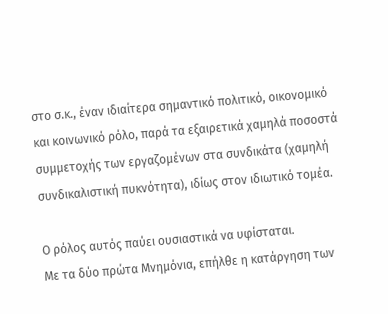στο σ.κ., έναν ιδιαίτερα σημαντικό πολιτικό, οικονομικό και κοινωνικό ρόλο, παρά τα εξαιρετικά χαμηλά ποσοστά συμμετοχής των εργαζομένων στα συνδικάτα (χαμηλή συνδικαλιστική πυκνότητα), ιδίως στον ιδιωτικό τομέα.

Ο ρόλος αυτός παύει ουσιαστικά να υφίσταται.
Με τα δύο πρώτα Μνημόνια, επήλθε η κατάργηση των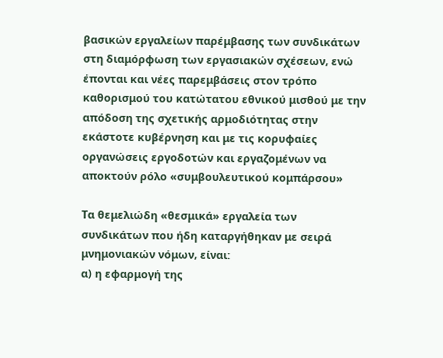βασικών εργαλείων παρέμβασης των συνδικάτων στη διαμόρφωση των εργασιακών σχέσεων, ενώ έπονται και νέες παρεμβάσεις στον τρόπο καθορισμού του κατώτατου εθνικού μισθού με την απόδοση της σχετικής αρμοδιότητας στην εκάστοτε κυβέρνηση και με τις κορυφαίες οργανώσεις εργοδοτών και εργαζομένων να αποκτούν ρόλο «συμβουλευτικού κομπάρσου»

Τα θεμελιώδη «θεσμικά» εργαλεία των συνδικάτων που ήδη καταργήθηκαν με σειρά μνημονιακών νόμων, είναι:
α) η εφαρμογή της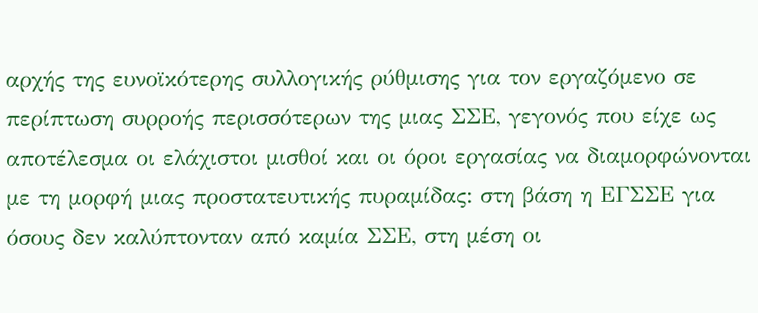αρχής της ευνοϊκότερης συλλογικής ρύθμισης για τον εργαζόμενο σε περίπτωση συρροής περισσότερων της μιας ΣΣΕ, γεγονός που είχε ως αποτέλεσμα οι ελάχιστοι μισθοί και οι όροι εργασίας να διαμορφώνονται με τη μορφή μιας προστατευτικής πυραμίδας: στη βάση η ΕΓΣΣΕ για όσους δεν καλύπτονταν από καμία ΣΣΕ, στη μέση οι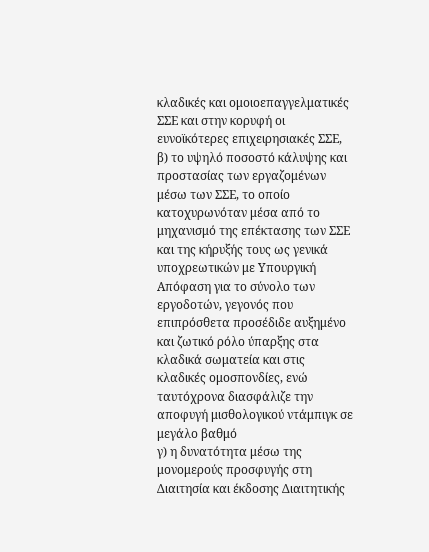κλαδικές και ομοιοεπαγγελματικές ΣΣΕ και στην κορυφή οι ευνοϊκότερες επιχειρησιακές ΣΣΕ,
β) το υψηλό ποσοστό κάλυψης και προστασίας των εργαζομένων μέσω των ΣΣΕ, το οποίο κατοχυρωνόταν μέσα από το μηχανισμό της επέκτασης των ΣΣΕ και της κήρυξής τους ως γενικά υποχρεωτικών με Υπουργική Απόφαση για το σύνολο των εργοδοτών, γεγονός που επιπρόσθετα προσέδιδε αυξημένο και ζωτικό ρόλο ύπαρξης στα κλαδικά σωματεία και στις κλαδικές ομοσπονδίες, ενώ ταυτόχρονα διασφάλιζε την αποφυγή μισθολογικού ντάμπιγκ σε μεγάλο βαθμό
γ) η δυνατότητα μέσω της μονομερούς προσφυγής στη Διαιτησία και έκδοσης Διαιτητικής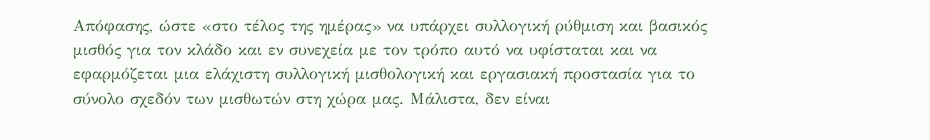Απόφασης, ώστε «στο τέλος της ημέρας» να υπάρχει συλλογική ρύθμιση και βασικός μισθός για τον κλάδο και εν συνεχεία με τον τρόπο αυτό να υφίσταται και να εφαρμόζεται μια ελάχιστη συλλογική μισθολογική και εργασιακή προστασία για το σύνολο σχεδόν των μισθωτών στη χώρα μας. Μάλιστα, δεν είναι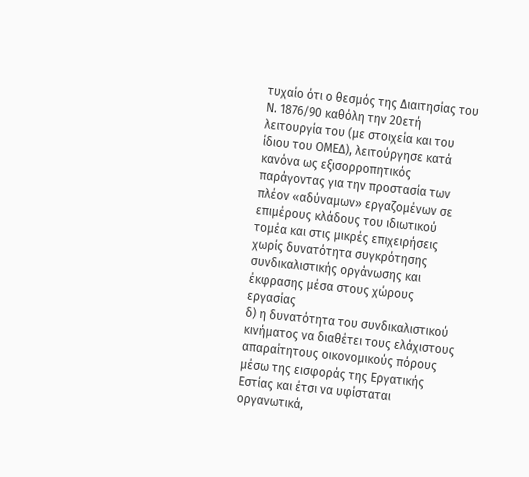τυχαίο ότι ο θεσμός της Διαιτησίας του Ν. 1876/90 καθόλη την 20ετή λειτουργία του (με στοιχεία και του ίδιου του ΟΜΕΔ), λειτούργησε κατά κανόνα ως εξισορροπητικός παράγοντας για την προστασία των πλέον «αδύναμων» εργαζομένων σε επιμέρους κλάδους του ιδιωτικού τομέα και στις μικρές επιχειρήσεις χωρίς δυνατότητα συγκρότησης συνδικαλιστικής οργάνωσης και έκφρασης μέσα στους χώρους εργασίας
δ) η δυνατότητα του συνδικαλιστικού κινήματος να διαθέτει τους ελάχιστους απαραίτητους οικονομικούς πόρους μέσω της εισφοράς της Εργατικής Εστίας και έτσι να υφίσταται οργανωτικά,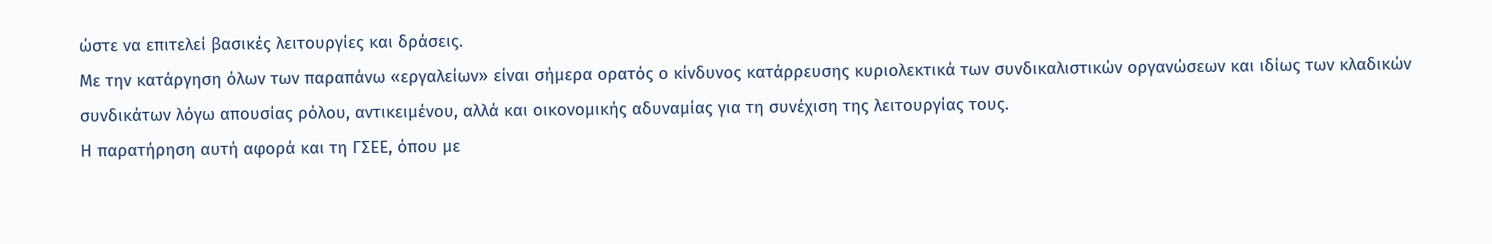ώστε να επιτελεί βασικές λειτουργίες και δράσεις.
Με την κατάργηση όλων των παραπάνω «εργαλείων» είναι σήμερα ορατός ο κίνδυνος κατάρρευσης κυριολεκτικά των συνδικαλιστικών οργανώσεων και ιδίως των κλαδικών συνδικάτων λόγω απουσίας ρόλου, αντικειμένου, αλλά και οικονομικής αδυναμίας για τη συνέχιση της λειτουργίας τους.
Η παρατήρηση αυτή αφορά και τη ΓΣΕΕ, όπου με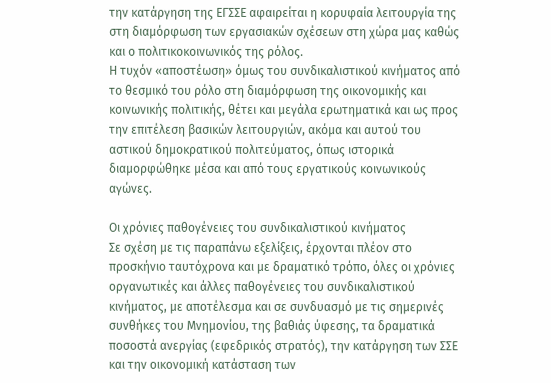την κατάργηση της ΕΓΣΣΕ αφαιρείται η κορυφαία λειτουργία της στη διαμόρφωση των εργασιακών σχέσεων στη χώρα μας καθώς και ο πολιτικοκοινωνικός της ρόλος.
Η τυχόν «αποστέωση» όμως του συνδικαλιστικού κινήματος από το θεσμικό του ρόλο στη διαμόρφωση της οικονομικής και κοινωνικής πολιτικής, θέτει και μεγάλα ερωτηματικά και ως προς την επιτέλεση βασικών λειτουργιών, ακόμα και αυτού του αστικού δημοκρατικού πολιτεύματος, όπως ιστορικά διαμορφώθηκε μέσα και από τους εργατικούς κοινωνικούς αγώνες.

Οι χρόνιες παθογένειες του συνδικαλιστικού κινήματος
Σε σχέση με τις παραπάνω εξελίξεις, έρχονται πλέον στο προσκήνιο ταυτόχρονα και με δραματικό τρόπο, όλες οι χρόνιες οργανωτικές και άλλες παθογένειες του συνδικαλιστικού κινήματος, με αποτέλεσμα και σε συνδυασμό με τις σημερινές συνθήκες του Μνημονίου, της βαθιάς ύφεσης, τα δραματικά ποσοστά ανεργίας (εφεδρικός στρατός), την κατάργηση των ΣΣΕ και την οικονομική κατάσταση των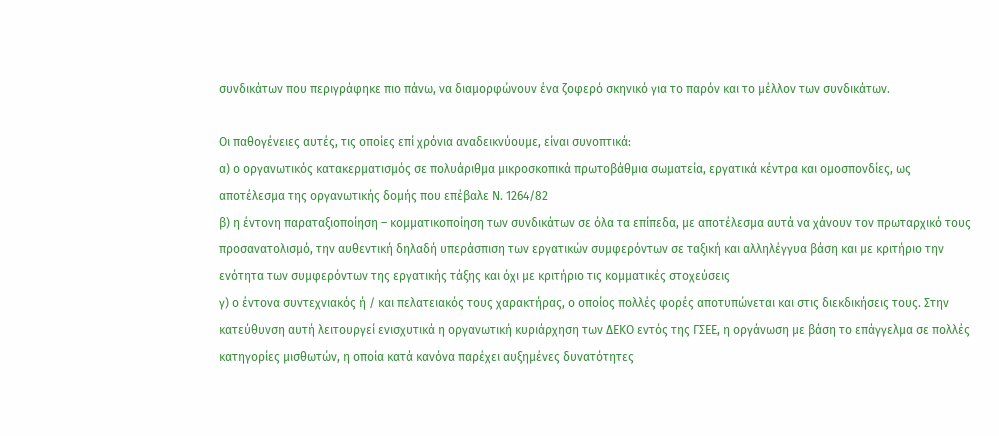συνδικάτων που περιγράφηκε πιο πάνω, να διαμορφώνουν ένα ζοφερό σκηνικό για το παρόν και το μέλλον των συνδικάτων.

Οι παθογένειες αυτές, τις οποίες επί χρόνια αναδεικνύουμε, είναι συνοπτικά:
α) ο οργανωτικός κατακερματισμός σε πολυάριθμα μικροσκοπικά πρωτοβάθμια σωματεία, εργατικά κέντρα και ομοσπονδίες, ως αποτέλεσμα της οργανωτικής δομής που επέβαλε Ν. 1264/82
β) η έντονη παραταξιοποίηση – κομματικοποίηση των συνδικάτων σε όλα τα επίπεδα, με αποτέλεσμα αυτά να χάνουν τον πρωταρχικό τους προσανατολισμό, την αυθεντική δηλαδή υπεράσπιση των εργατικών συμφερόντων σε ταξική και αλληλέγγυα βάση και με κριτήριο την ενότητα των συμφερόντων της εργατικής τάξης και όχι με κριτήριο τις κομματικές στοχεύσεις
γ) ο έντονα συντεχνιακός ή / και πελατειακός τους χαρακτήρας, ο οποίος πολλές φορές αποτυπώνεται και στις διεκδικήσεις τους. Στην κατεύθυνση αυτή λειτουργεί ενισχυτικά η οργανωτική κυριάρχηση των ΔΕΚΟ εντός της ΓΣΕΕ, η οργάνωση με βάση το επάγγελμα σε πολλές κατηγορίες μισθωτών, η οποία κατά κανόνα παρέχει αυξημένες δυνατότητες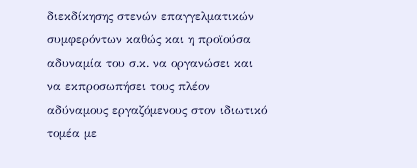διεκδίκησης στενών επαγγελματικών συμφερόντων καθώς και η προϊούσα αδυναμία του σ.κ. να οργανώσει και να εκπροσωπήσει τους πλέον αδύναμους εργαζόμενους στον ιδιωτικό τομέα με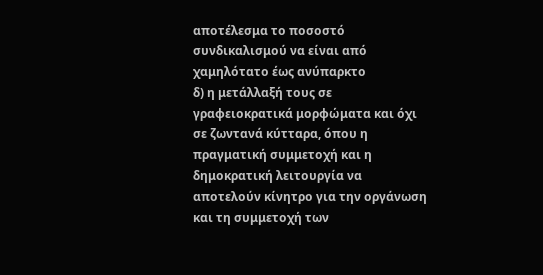αποτέλεσμα το ποσοστό συνδικαλισμού να είναι από χαμηλότατο έως ανύπαρκτο
δ) η μετάλλαξή τους σε γραφειοκρατικά μορφώματα και όχι σε ζωντανά κύτταρα, όπου η πραγματική συμμετοχή και η δημοκρατική λειτουργία να αποτελούν κίνητρο για την οργάνωση και τη συμμετοχή των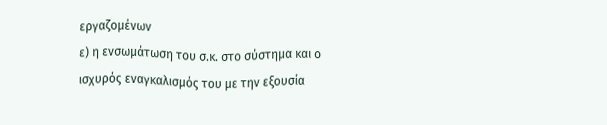εργαζομένων
ε) η ενσωμάτωση του σ.κ. στο σύστημα και ο ισχυρός εναγκαλισμός του με την εξουσία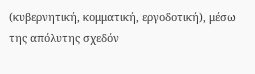(κυβερνητική, κομματική, εργοδοτική), μέσω της απόλυτης σχεδόν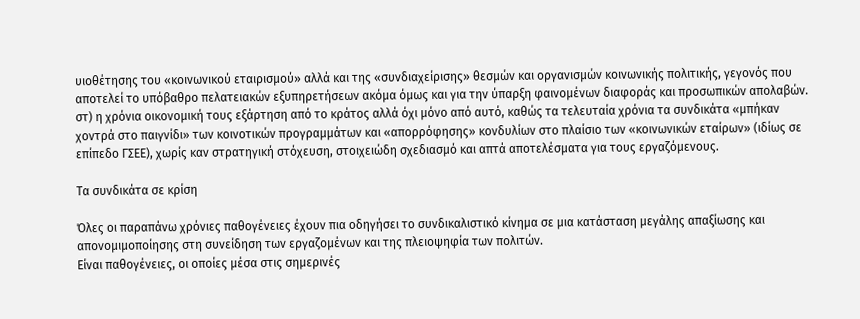υιοθέτησης του «κοινωνικού εταιρισμού» αλλά και της «συνδιαχείρισης» θεσμών και οργανισμών κοινωνικής πολιτικής, γεγονός που αποτελεί το υπόβαθρο πελατειακών εξυπηρετήσεων ακόμα όμως και για την ύπαρξη φαινομένων διαφοράς και προσωπικών απολαβών.
στ) η χρόνια οικονομική τους εξάρτηση από το κράτος αλλά όχι μόνο από αυτό, καθώς τα τελευταία χρόνια τα συνδικάτα «μπήκαν χοντρά στο παιγνίδι» των κοινοτικών προγραμμάτων και «απορρόφησης» κονδυλίων στο πλαίσιο των «κοινωνικών εταίρων» (ιδίως σε επίπεδο ΓΣΕΕ), χωρίς καν στρατηγική στόχευση, στοιχειώδη σχεδιασμό και απτά αποτελέσματα για τους εργαζόμενους.

Τα συνδικάτα σε κρίση

Όλες οι παραπάνω χρόνιες παθογένειες έχουν πια οδηγήσει το συνδικαλιστικό κίνημα σε μια κατάσταση μεγάλης απαξίωσης και απονομιμοποίησης στη συνείδηση των εργαζομένων και της πλειοψηφία των πολιτών.
Είναι παθογένειες, οι οποίες μέσα στις σημερινές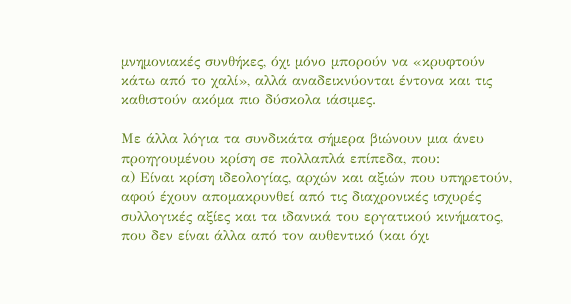μνημονιακές συνθήκες, όχι μόνο μπορούν να «κρυφτούν κάτω από το χαλί», αλλά αναδεικνύονται έντονα και τις καθιστούν ακόμα πιο δύσκολα ιάσιμες.

Με άλλα λόγια τα συνδικάτα σήμερα βιώνουν μια άνευ προηγουμένου κρίση σε πολλαπλά επίπεδα, που:
α) Είναι κρίση ιδεολογίας, αρχών και αξιών που υπηρετούν, αφού έχουν απομακρυνθεί από τις διαχρονικές ισχυρές συλλογικές αξίες και τα ιδανικά του εργατικού κινήματος, που δεν είναι άλλα από τον αυθεντικό (και όχι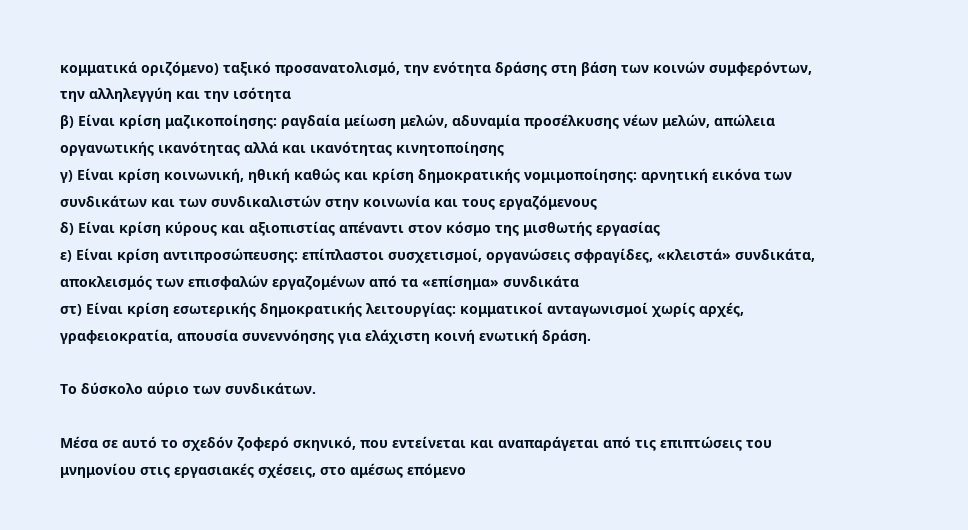κομματικά οριζόμενο) ταξικό προσανατολισμό, την ενότητα δράσης στη βάση των κοινών συμφερόντων, την αλληλεγγύη και την ισότητα
β) Είναι κρίση μαζικοποίησης: ραγδαία μείωση μελών, αδυναμία προσέλκυσης νέων μελών, απώλεια οργανωτικής ικανότητας αλλά και ικανότητας κινητοποίησης
γ) Είναι κρίση κοινωνική, ηθική καθώς και κρίση δημοκρατικής νομιμοποίησης: αρνητική εικόνα των συνδικάτων και των συνδικαλιστών στην κοινωνία και τους εργαζόμενους
δ) Είναι κρίση κύρους και αξιοπιστίας απέναντι στον κόσμο της μισθωτής εργασίας
ε) Είναι κρίση αντιπροσώπευσης: επίπλαστοι συσχετισμοί, οργανώσεις σφραγίδες, «κλειστά» συνδικάτα, αποκλεισμός των επισφαλών εργαζομένων από τα «επίσημα» συνδικάτα
στ) Είναι κρίση εσωτερικής δημοκρατικής λειτουργίας: κομματικοί ανταγωνισμοί χωρίς αρχές, γραφειοκρατία, απουσία συνεννόησης για ελάχιστη κοινή ενωτική δράση.

Το δύσκολο αύριο των συνδικάτων.

Μέσα σε αυτό το σχεδόν ζοφερό σκηνικό, που εντείνεται και αναπαράγεται από τις επιπτώσεις του μνημονίου στις εργασιακές σχέσεις, στο αμέσως επόμενο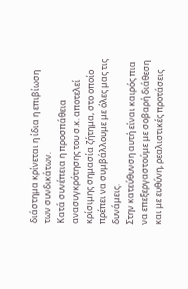διάστημα κρίνεται η ίδια η επιβίωση των συνδικάτων.
Κατά συνέπεια η προσπάθεια ανασυγκρότησης του σ.κ. αποτελεί κρίσιμης σημασία ζήτημα, στο οποίο πρέπει να συμβάλλουμε με όλες μας τις δυνάμεις.
Στην κατεύθυνση αυτή είναι καιρός πια να επεξεργαστούμε με σοβαρή διάθεση και με ευθύνη, ρεαλιστικές προτάσεις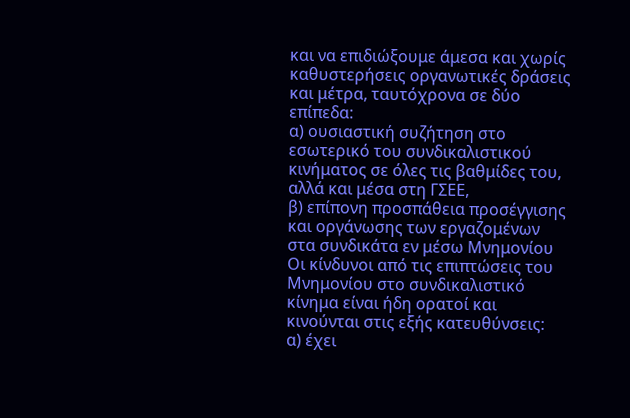και να επιδιώξουμε άμεσα και χωρίς καθυστερήσεις οργανωτικές δράσεις και μέτρα, ταυτόχρονα σε δύο επίπεδα:
α) ουσιαστική συζήτηση στο εσωτερικό του συνδικαλιστικού κινήματος σε όλες τις βαθμίδες του, αλλά και μέσα στη ΓΣΕΕ,
β) επίπονη προσπάθεια προσέγγισης και οργάνωσης των εργαζομένων στα συνδικάτα εν μέσω Μνημονίου
Οι κίνδυνοι από τις επιπτώσεις του Μνημονίου στο συνδικαλιστικό κίνημα είναι ήδη ορατοί και κινούνται στις εξής κατευθύνσεις:
α) έχει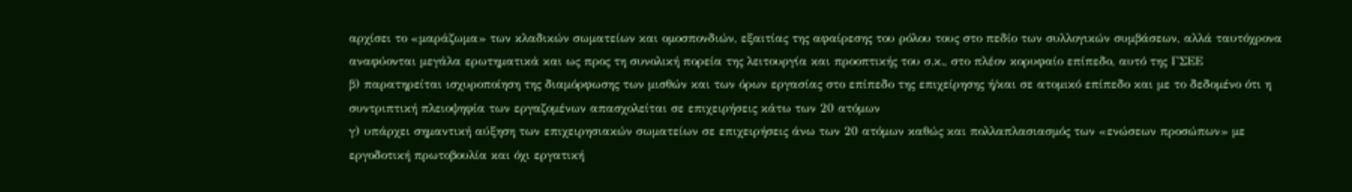αρχίσει το «μαράζωμα» των κλαδικών σωματείων και ομοσπονδιών, εξαιτίας της αφαίρεσης του ρόλου τους στο πεδίο των συλλογικών συμβάσεων, αλλά ταυτόχρονα αναφύονται μεγάλα ερωτηματικά και ως προς τη συνολική πορεία της λειτουργία και προοπτικής του σ.κ., στο πλέον κορυφαίο επίπεδο, αυτό της ΓΣΕΕ
β) παρατηρείται ισχυροποίηση της διαμόρφωσης των μισθών και των όρων εργασίας στο επίπεδο της επιχείρησης ή/και σε ατομικό επίπεδο και με το δεδομένο ότι η συντριπτική πλειοψηφία των εργαζομένων απασχολείται σε επιχειρήσεις κάτω των 20 ατόμων
γ) υπάρχει σημαντική αύξηση των επιχειρησιακών σωματείων σε επιχειρήσεις άνω των 20 ατόμων καθώς και πολλαπλασιασμός των «ενώσεων προσώπων» με εργοδοτική πρωτοβουλία και όχι εργατική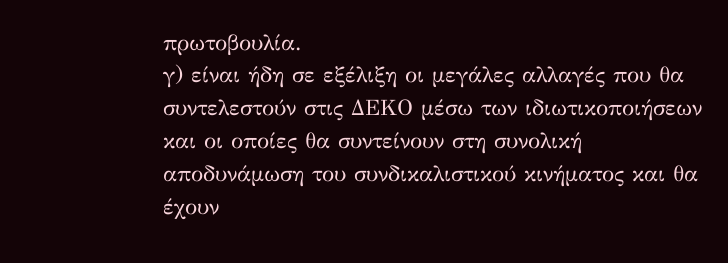πρωτοβουλία.
γ) είναι ήδη σε εξέλιξη οι μεγάλες αλλαγές που θα συντελεστούν στις ΔΕΚΟ μέσω των ιδιωτικοποιήσεων και οι οποίες θα συντείνουν στη συνολική αποδυνάμωση του συνδικαλιστικού κινήματος και θα έχουν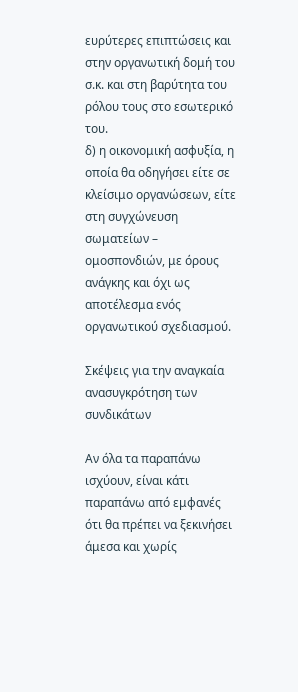ευρύτερες επιπτώσεις και στην οργανωτική δομή του σ.κ. και στη βαρύτητα του ρόλου τους στο εσωτερικό του.
δ) η οικονομική ασφυξία, η οποία θα οδηγήσει είτε σε κλείσιμο οργανώσεων, είτε στη συγχώνευση σωματείων – ομοσπονδιών, με όρους ανάγκης και όχι ως αποτέλεσμα ενός οργανωτικού σχεδιασμού.

Σκέψεις για την αναγκαία ανασυγκρότηση των συνδικάτων

Αν όλα τα παραπάνω ισχύουν, είναι κάτι παραπάνω από εμφανές ότι θα πρέπει να ξεκινήσει άμεσα και χωρίς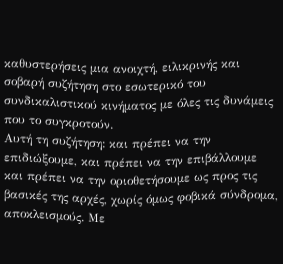καθυστερήσεις μια ανοιχτή, ειλικρινής και σοβαρή συζήτηση στο εσωτερικό του συνδικαλιστικού κινήματος με όλες τις δυνάμεις που το συγκροτούν.
Αυτή τη συζήτηση: και πρέπει να την επιδιώξουμε, και πρέπει να την επιβάλλουμε και πρέπει να την οριοθετήσουμε ως προς τις βασικές της αρχές, χωρίς όμως φοβικά σύνδρομα, αποκλεισμούς. Με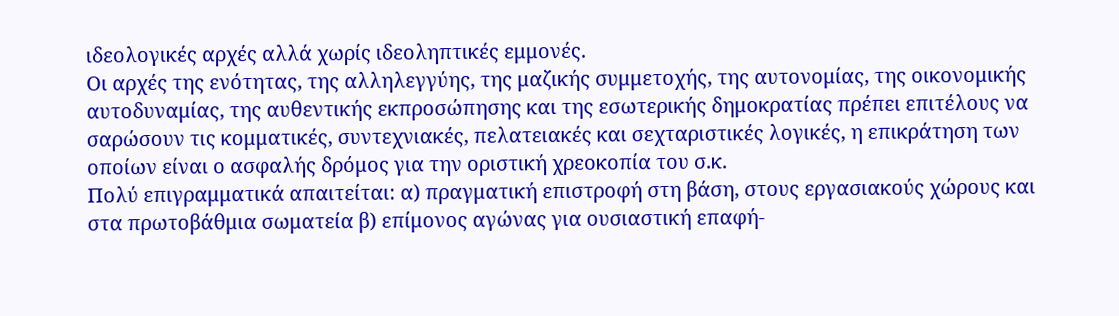ιδεολογικές αρχές αλλά χωρίς ιδεοληπτικές εμμονές.
Οι αρχές της ενότητας, της αλληλεγγύης, της μαζικής συμμετοχής, της αυτονομίας, της οικονομικής αυτοδυναμίας, της αυθεντικής εκπροσώπησης και της εσωτερικής δημοκρατίας πρέπει επιτέλους να σαρώσουν τις κομματικές, συντεχνιακές, πελατειακές και σεχταριστικές λογικές, η επικράτηση των οποίων είναι ο ασφαλής δρόμος για την οριστική χρεοκοπία του σ.κ.
Πολύ επιγραμματικά απαιτείται: α) πραγματική επιστροφή στη βάση, στους εργασιακούς χώρους και στα πρωτοβάθμια σωματεία β) επίμονος αγώνας για ουσιαστική επαφή-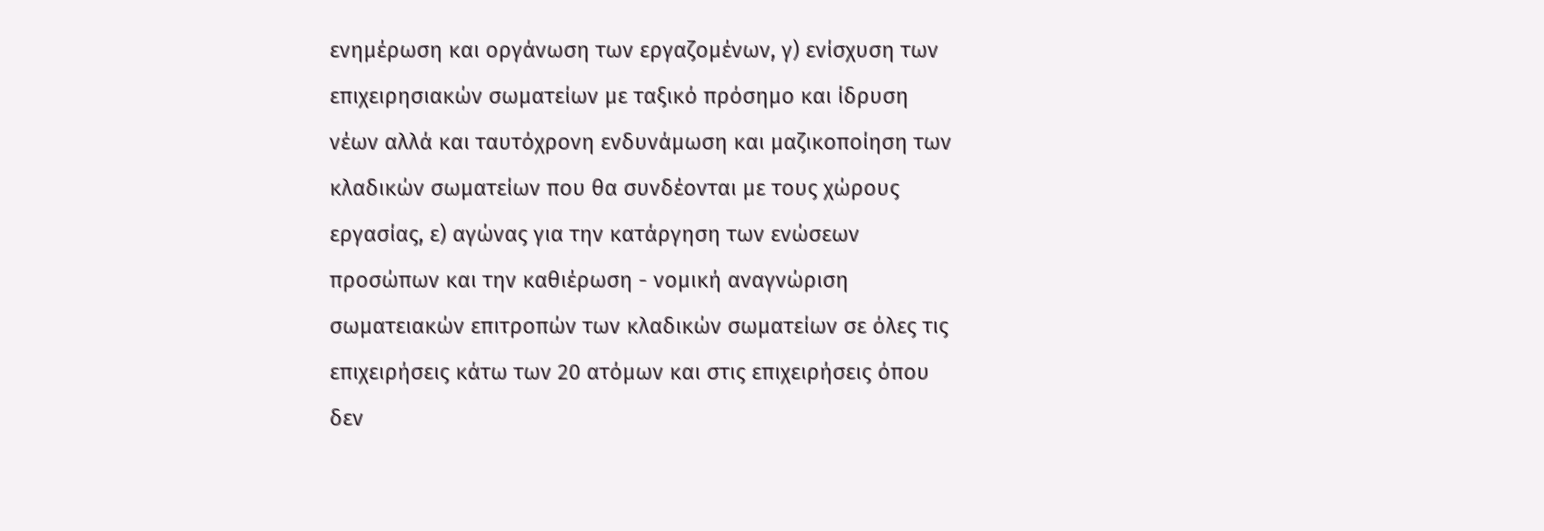ενημέρωση και οργάνωση των εργαζομένων, γ) ενίσχυση των επιχειρησιακών σωματείων με ταξικό πρόσημο και ίδρυση νέων αλλά και ταυτόχρονη ενδυνάμωση και μαζικοποίηση των κλαδικών σωματείων που θα συνδέονται με τους χώρους εργασίας, ε) αγώνας για την κατάργηση των ενώσεων προσώπων και την καθιέρωση - νομική αναγνώριση σωματειακών επιτροπών των κλαδικών σωματείων σε όλες τις επιχειρήσεις κάτω των 20 ατόμων και στις επιχειρήσεις όπου δεν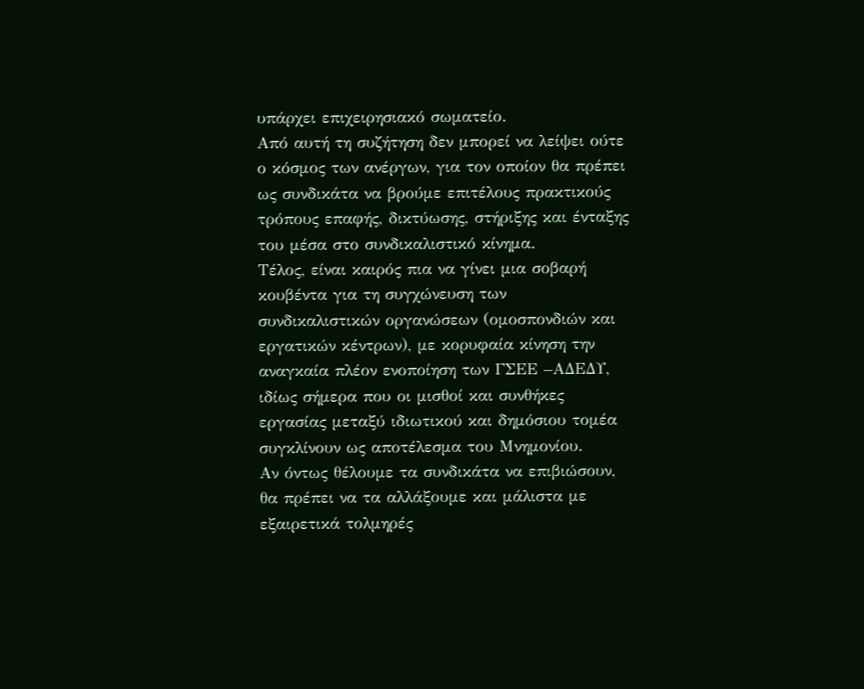υπάρχει επιχειρησιακό σωματείο.
Από αυτή τη συζήτηση δεν μπορεί να λείψει ούτε ο κόσμος των ανέργων, για τον οποίον θα πρέπει ως συνδικάτα να βρούμε επιτέλους πρακτικούς τρόπους επαφής, δικτύωσης, στήριξης και ένταξης του μέσα στο συνδικαλιστικό κίνημα.
Τέλος, είναι καιρός πια να γίνει μια σοβαρή κουβέντα για τη συγχώνευση των συνδικαλιστικών οργανώσεων (ομοσπονδιών και εργατικών κέντρων), με κορυφαία κίνηση την αναγκαία πλέον ενοποίηση των ΓΣΕΕ –ΑΔΕΔΥ, ιδίως σήμερα που οι μισθοί και συνθήκες εργασίας μεταξύ ιδιωτικού και δημόσιου τομέα συγκλίνουν ως αποτέλεσμα του Μνημονίου.
Αν όντως θέλουμε τα συνδικάτα να επιβιώσουν, θα πρέπει να τα αλλάξουμε και μάλιστα με εξαιρετικά τολμηρές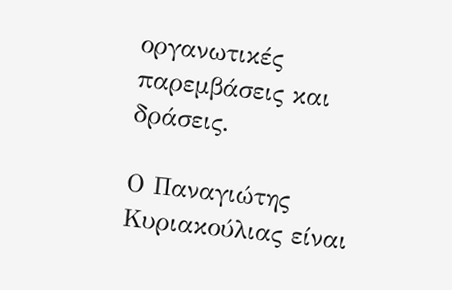οργανωτικές παρεμβάσεις και δράσεις.

Ο Παναγιώτης Κυριακούλιας είναι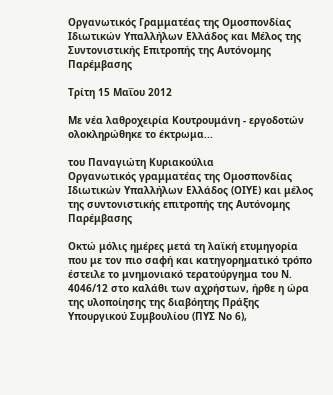Οργανωτικός Γραμματέας της Ομοσπονδίας Ιδιωτικών Υπαλλήλων Ελλάδος και Μέλος της Συντονιστικής Επιτροπής της Αυτόνομης Παρέμβασης

Τρίτη 15 Μαΐου 2012

Με νέα λαθροχειρία Κουτρουμάνη - εργοδοτών ολοκληρώθηκε το έκτρωμα...

του Παναγιώτη Κυριακούλια
Οργανωτικός γραμματέας της Ομοσπονδίας Ιδιωτικών Υπαλλήλων Ελλάδος (ΟΙΥΕ) και μέλος της συντονιστικής επιτροπής της Αυτόνομης Παρέμβασης

Οκτώ μόλις ημέρες μετά τη λαϊκή ετυμηγορία που με τον πιο σαφή και κατηγορηματικό τρόπο έστειλε το μνημονιακό τερατούργημα του Ν. 4046/12 στο καλάθι των αχρήστων, ήρθε η ώρα της υλοποίησης της διαβόητης Πράξης Υπουργικού Συμβουλίου (ΠΥΣ Νο 6),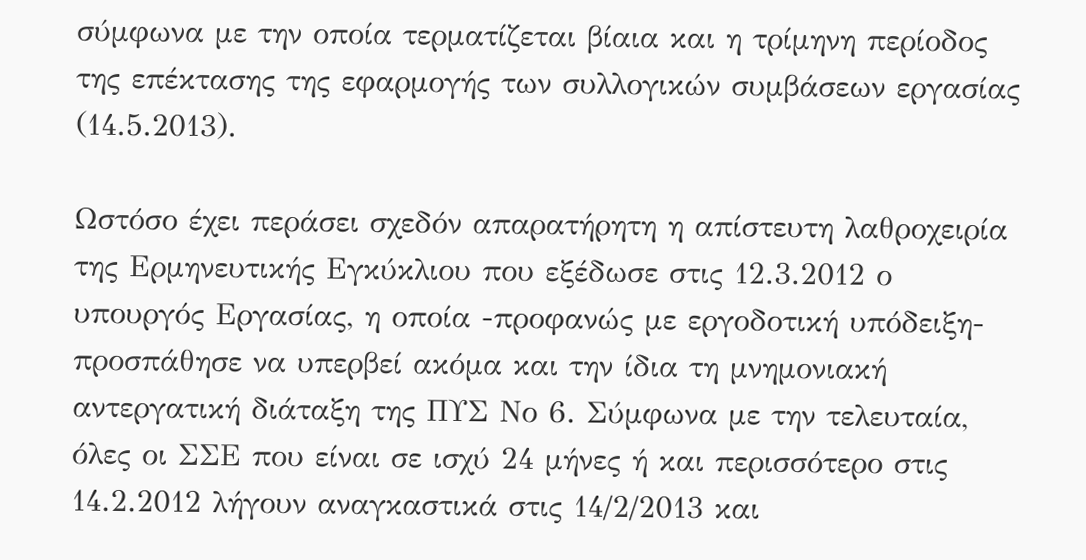σύμφωνα με την οποία τερματίζεται βίαια και η τρίμηνη περίοδος της επέκτασης της εφαρμογής των συλλογικών συμβάσεων εργασίας (14.5.2013).

Ωστόσο έχει περάσει σχεδόν απαρατήρητη η απίστευτη λαθροχειρία της Ερμηνευτικής Εγκύκλιου που εξέδωσε στις 12.3.2012 ο υπουργός Εργασίας, η οποία -προφανώς με εργοδοτική υπόδειξη- προσπάθησε να υπερβεί ακόμα και την ίδια τη μνημονιακή αντεργατική διάταξη της ΠΥΣ Νο 6. Σύμφωνα με την τελευταία, όλες οι ΣΣΕ που είναι σε ισχύ 24 μήνες ή και περισσότερο στις 14.2.2012 λήγουν αναγκαστικά στις 14/2/2013 και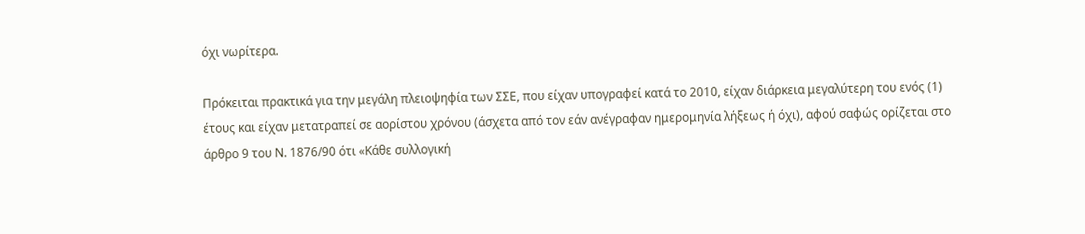όχι νωρίτερα.

Πρόκειται πρακτικά για την μεγάλη πλειοψηφία των ΣΣΕ, που είχαν υπογραφεί κατά το 2010, είχαν διάρκεια μεγαλύτερη του ενός (1) έτους και είχαν μετατραπεί σε αορίστου χρόνου (άσχετα από τον εάν ανέγραφαν ημερομηνία λήξεως ή όχι), αφού σαφώς ορίζεται στο άρθρο 9 του Ν. 1876/90 ότι «Κάθε συλλογική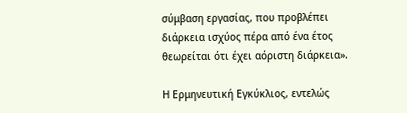σύμβαση εργασίας, που προβλέπει διάρκεια ισχύος πέρα από ένα έτος θεωρείται ότι έχει αόριστη διάρκεια».

Η Ερμηνευτική Εγκύκλιος, εντελώς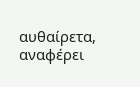αυθαίρετα, αναφέρει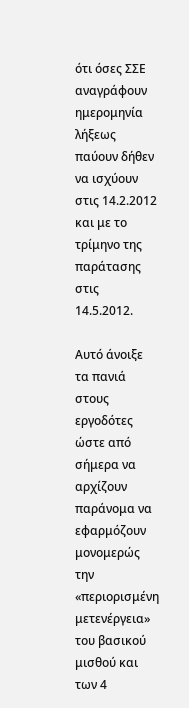ότι όσες ΣΣΕ αναγράφουν ημερομηνία λήξεως παύουν δήθεν να ισχύουν στις 14.2.2012 και με το τρίμηνο της παράτασης στις 14.5.2012.

Αυτό άνοιξε τα πανιά στους εργοδότες ώστε από σήμερα να αρχίζουν παράνομα να εφαρμόζουν μονομερώς την «περιορισμένη μετενέργεια» του βασικού μισθού και των 4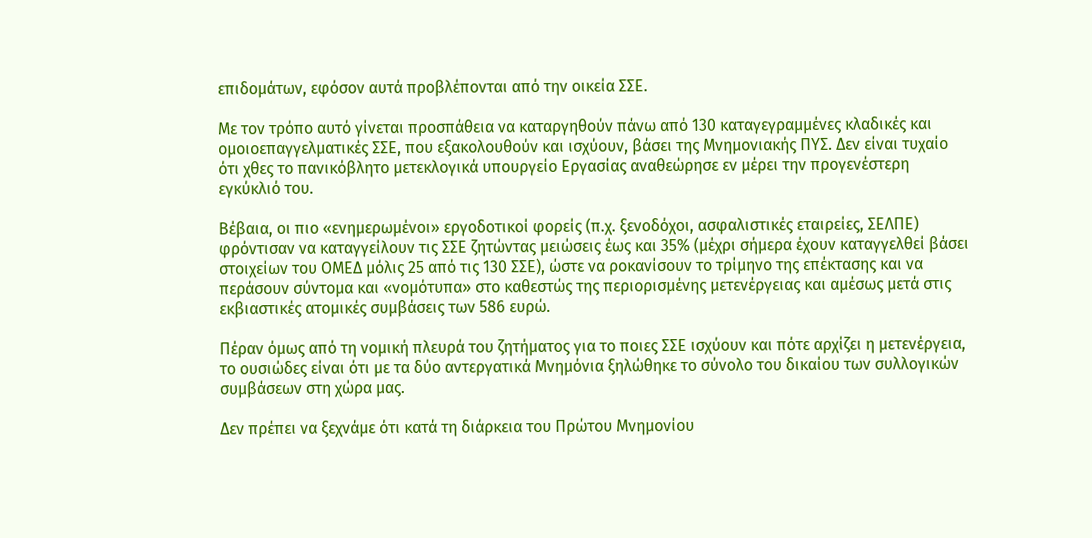επιδομάτων, εφόσον αυτά προβλέπονται από την οικεία ΣΣΕ.

Με τον τρόπο αυτό γίνεται προσπάθεια να καταργηθούν πάνω από 130 καταγεγραμμένες κλαδικές και ομοιοεπαγγελματικές ΣΣΕ, που εξακολουθούν και ισχύουν, βάσει της Μνημονιακής ΠΥΣ. Δεν είναι τυχαίο ότι χθες το πανικόβλητο μετεκλογικά υπουργείο Εργασίας αναθεώρησε εν μέρει την προγενέστερη εγκύκλιό του.

Βέβαια, οι πιο «ενημερωμένοι» εργοδοτικοί φορείς (π.χ. ξενοδόχοι, ασφαλιστικές εταιρείες, ΣΕΛΠΕ) φρόντισαν να καταγγείλουν τις ΣΣΕ ζητώντας μειώσεις έως και 35% (μέχρι σήμερα έχουν καταγγελθεί βάσει στοιχείων του ΟΜΕΔ μόλις 25 από τις 130 ΣΣΕ), ώστε να ροκανίσουν το τρίμηνο της επέκτασης και να περάσουν σύντομα και «νομότυπα» στο καθεστώς της περιορισμένης μετενέργειας και αμέσως μετά στις εκβιαστικές ατομικές συμβάσεις των 586 ευρώ.

Πέραν όμως από τη νομική πλευρά του ζητήματος για το ποιες ΣΣΕ ισχύουν και πότε αρχίζει η μετενέργεια, το ουσιώδες είναι ότι με τα δύο αντεργατικά Μνημόνια ξηλώθηκε το σύνολο του δικαίου των συλλογικών συμβάσεων στη χώρα μας.

Δεν πρέπει να ξεχνάμε ότι κατά τη διάρκεια του Πρώτου Μνημονίου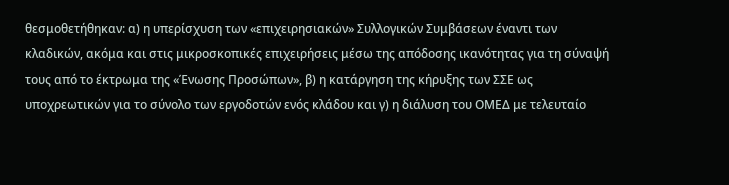θεσμοθετήθηκαν: α) η υπερίσχυση των «επιχειρησιακών» Συλλογικών Συμβάσεων έναντι των κλαδικών, ακόμα και στις μικροσκοπικές επιχειρήσεις μέσω της απόδοσης ικανότητας για τη σύναψή τους από το έκτρωμα της «Ένωσης Προσώπων», β) η κατάργηση της κήρυξης των ΣΣΕ ως υποχρεωτικών για το σύνολο των εργοδοτών ενός κλάδου και γ) η διάλυση του ΟΜΕΔ με τελευταίο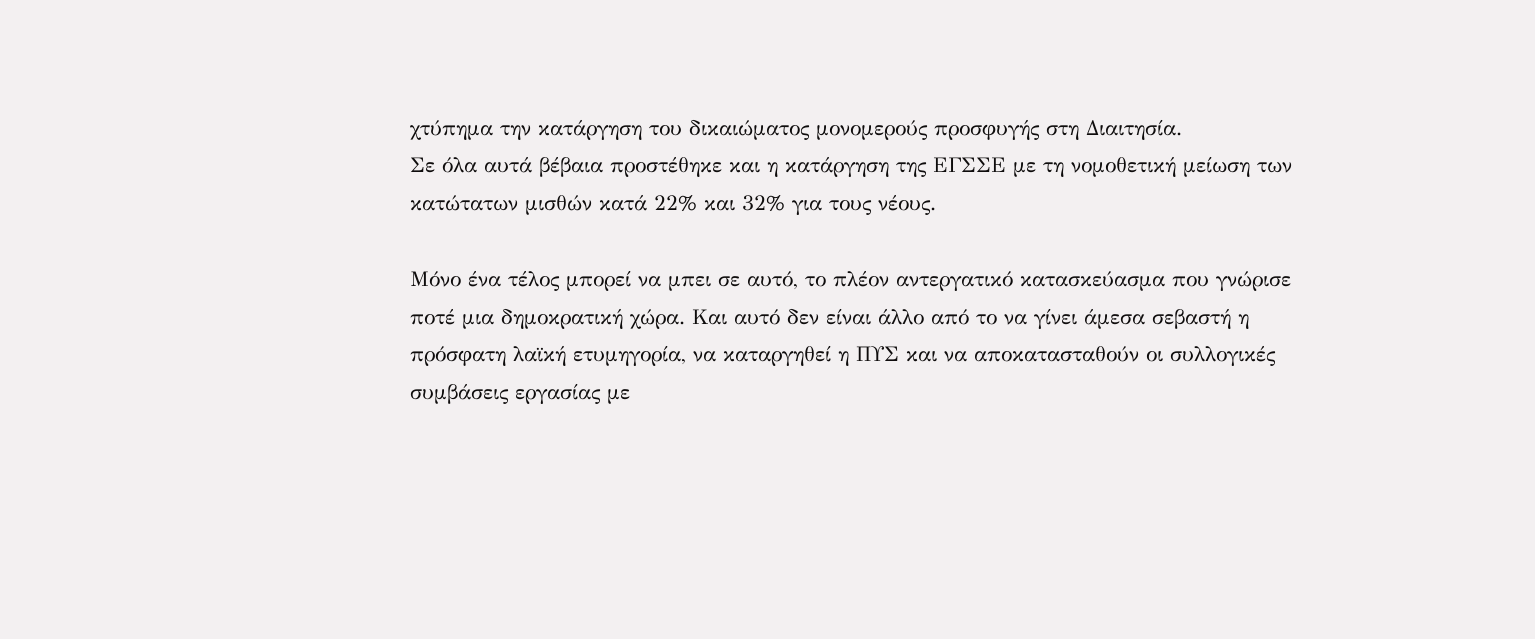χτύπημα την κατάργηση του δικαιώματος μονομερούς προσφυγής στη Διαιτησία.
Σε όλα αυτά βέβαια προστέθηκε και η κατάργηση της ΕΓΣΣΕ με τη νομοθετική μείωση των κατώτατων μισθών κατά 22% και 32% για τους νέους.

Μόνο ένα τέλος μπορεί να μπει σε αυτό, το πλέον αντεργατικό κατασκεύασμα που γνώρισε ποτέ μια δημοκρατική χώρα. Και αυτό δεν είναι άλλο από το να γίνει άμεσα σεβαστή η πρόσφατη λαϊκή ετυμηγορία, να καταργηθεί η ΠΥΣ και να αποκατασταθούν οι συλλογικές συμβάσεις εργασίας με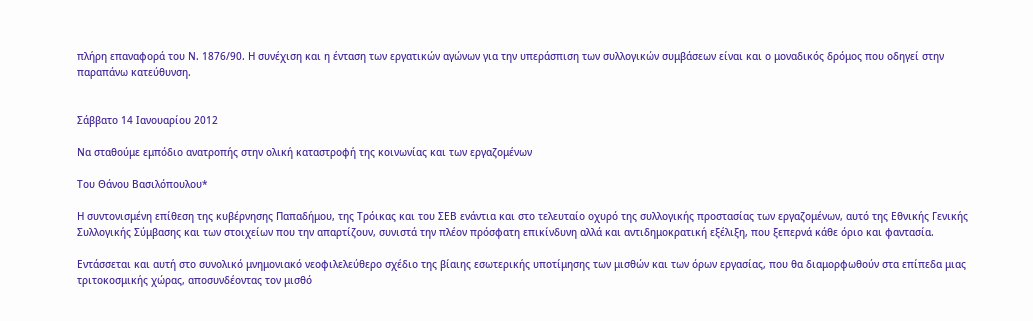πλήρη επαναφορά του Ν. 1876/90. Η συνέχιση και η ένταση των εργατικών αγώνων για την υπεράσπιση των συλλογικών συμβάσεων είναι και ο μοναδικός δρόμος που οδηγεί στην παραπάνω κατεύθυνση.


Σάββατο 14 Ιανουαρίου 2012

Να σταθούμε εμπόδιο ανατροπής στην ολική καταστροφή της κοινωνίας και των εργαζομένων

Του Θάνου Βασιλόπουλου*

Η συντονισμένη επίθεση της κυβέρνησης Παπαδήμου, της Τρόικας και του ΣΕΒ ενάντια και στο τελευταίο οχυρό της συλλογικής προστασίας των εργαζομένων, αυτό της Εθνικής Γενικής Συλλογικής Σύμβασης και των στοιχείων που την απαρτίζουν, συνιστά την πλέον πρόσφατη επικίνδυνη αλλά και αντιδημοκρατική εξέλιξη, που ξεπερνά κάθε όριο και φαντασία.

Εντάσσεται και αυτή στο συνολικό μνημονιακό νεοφιλελεύθερο σχέδιο της βίαιης εσωτερικής υποτίμησης των μισθών και των όρων εργασίας, που θα διαμορφωθούν στα επίπεδα μιας τριτοκοσμικής χώρας, αποσυνδέοντας τον μισθό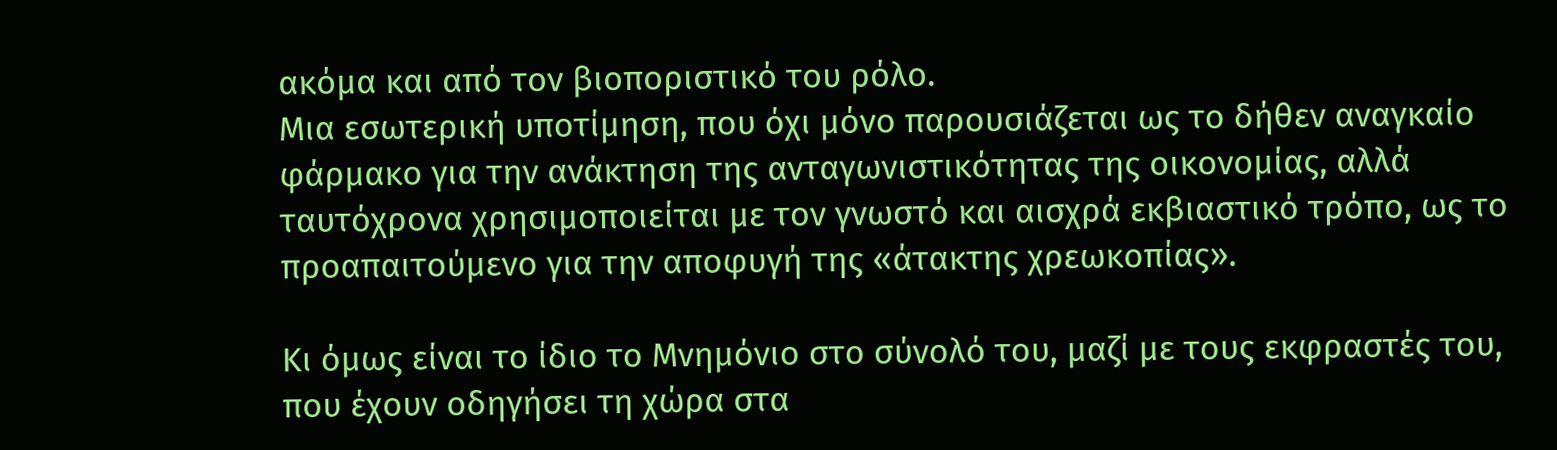ακόμα και από τον βιοποριστικό του ρόλο.
Μια εσωτερική υποτίμηση, που όχι μόνο παρουσιάζεται ως το δήθεν αναγκαίο φάρμακο για την ανάκτηση της ανταγωνιστικότητας της οικονομίας, αλλά ταυτόχρονα χρησιμοποιείται με τον γνωστό και αισχρά εκβιαστικό τρόπο, ως το προαπαιτούμενο για την αποφυγή της «άτακτης χρεωκοπίας».

Κι όμως είναι το ίδιο το Μνημόνιο στο σύνολό του, μαζί με τους εκφραστές του, που έχουν οδηγήσει τη χώρα στα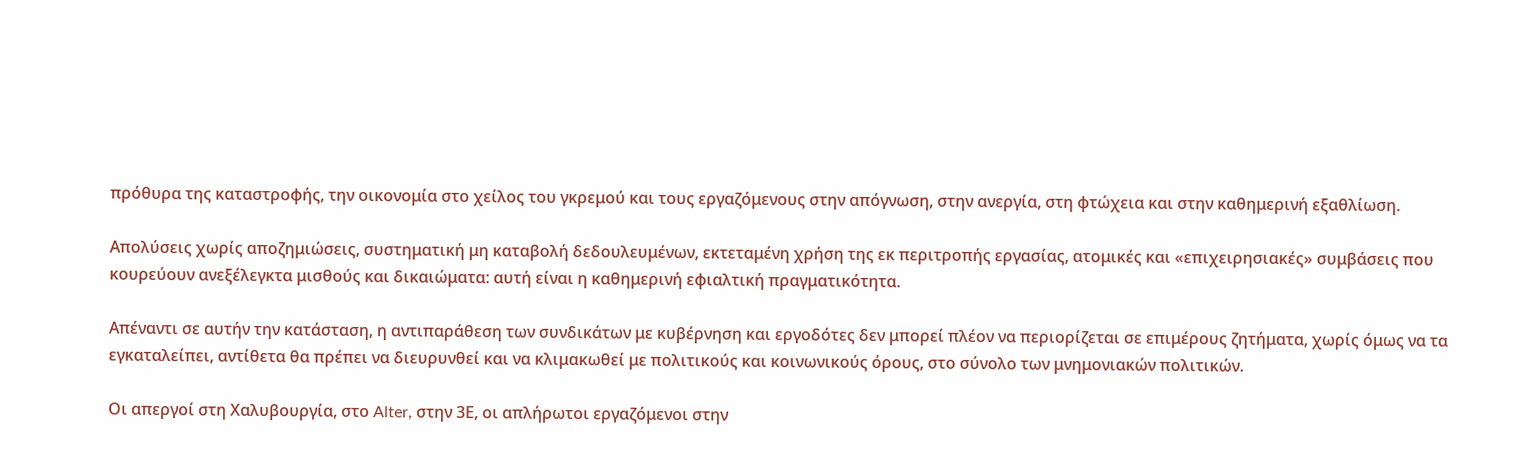πρόθυρα της καταστροφής, την οικονομία στο χείλος του γκρεμού και τους εργαζόμενους στην απόγνωση, στην ανεργία, στη φτώχεια και στην καθημερινή εξαθλίωση.

Απολύσεις χωρίς αποζημιώσεις, συστηματική μη καταβολή δεδουλευμένων, εκτεταμένη χρήση της εκ περιτροπής εργασίας, ατομικές και «επιχειρησιακές» συμβάσεις που κουρεύουν ανεξέλεγκτα μισθούς και δικαιώματα: αυτή είναι η καθημερινή εφιαλτική πραγματικότητα.

Απέναντι σε αυτήν την κατάσταση, η αντιπαράθεση των συνδικάτων με κυβέρνηση και εργοδότες δεν μπορεί πλέον να περιορίζεται σε επιμέρους ζητήματα, χωρίς όμως να τα εγκαταλείπει, αντίθετα θα πρέπει να διευρυνθεί και να κλιμακωθεί με πολιτικούς και κοινωνικούς όρους, στο σύνολο των μνημονιακών πολιτικών.

Οι απεργοί στη Χαλυβουργία, στο Alter, στην 3Ε, οι απλήρωτοι εργαζόμενοι στην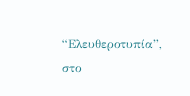“Ελευθεροτυπία”, στο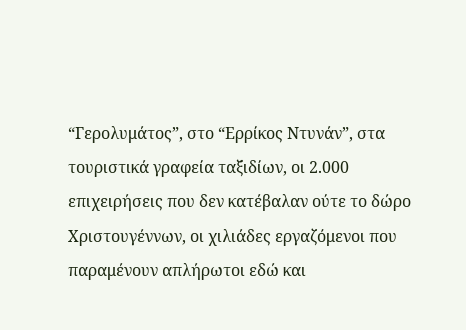“Γερολυμάτος”, στο “Ερρίκος Ντυνάν”, στα τουριστικά γραφεία ταξιδίων, οι 2.000 επιχειρήσεις που δεν κατέβαλαν ούτε το δώρο Χριστουγέννων, οι χιλιάδες εργαζόμενοι που παραμένουν απλήρωτοι εδώ και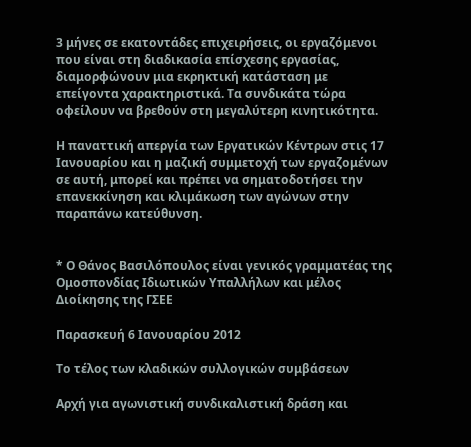3 μήνες σε εκατοντάδες επιχειρήσεις, οι εργαζόμενοι που είναι στη διαδικασία επίσχεσης εργασίας, διαμορφώνουν μια εκρηκτική κατάσταση με επείγοντα χαρακτηριστικά. Τα συνδικάτα τώρα οφείλουν να βρεθούν στη μεγαλύτερη κινητικότητα.

Η παναττική απεργία των Εργατικών Κέντρων στις 17 Ιανουαρίου και η μαζική συμμετοχή των εργαζομένων σε αυτή, μπορεί και πρέπει να σηματοδοτήσει την επανεκκίνηση και κλιμάκωση των αγώνων στην παραπάνω κατεύθυνση.


* Ο Θάνος Βασιλόπουλος είναι γενικός γραμματέας της Ομοσπονδίας Ιδιωτικών Υπαλλήλων και μέλος Διοίκησης της ΓΣΕΕ

Παρασκευή 6 Ιανουαρίου 2012

Το τέλος των κλαδικών συλλογικών συμβάσεων

Αρχή για αγωνιστική συνδικαλιστική δράση και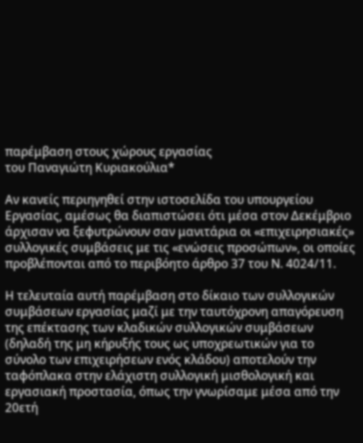παρέμβαση στους χώρους εργασίας
του Παναγιώτη Κυριακούλια*

Αν κανείς περιηγηθεί στην ιστοσελίδα του υπουργείου Εργασίας, αμέσως θα διαπιστώσει ότι μέσα στον Δεκέμβριο άρχισαν να ξεφυτρώνουν σαν μανιτάρια οι «επιχειρησιακές» συλλογικές συμβάσεις με τις «ενώσεις προσώπων», οι οποίες προβλέπονται από το περιβόητο άρθρο 37 του Ν. 4024/11.

Η τελευταία αυτή παρέμβαση στο δίκαιο των συλλογικών συμβάσεων εργασίας μαζί με την ταυτόχρονη απαγόρευση της επέκτασης των κλαδικών συλλογικών συμβάσεων (δηλαδή της μη κήρυξής τους ως υποχρεωτικών για το σύνολο των επιχειρήσεων ενός κλάδου) αποτελούν την ταφόπλακα στην ελάχιστη συλλογική μισθολογική και εργασιακή προστασία, όπως την γνωρίσαμε μέσα από την 20ετή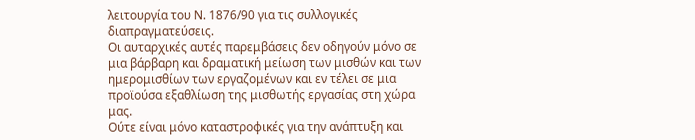λειτουργία του Ν. 1876/90 για τις συλλογικές διαπραγματεύσεις.
Οι αυταρχικές αυτές παρεμβάσεις δεν οδηγούν μόνο σε μια βάρβαρη και δραματική μείωση των μισθών και των ημερομισθίων των εργαζομένων και εν τέλει σε μια προϊούσα εξαθλίωση της μισθωτής εργασίας στη χώρα μας.
Ούτε είναι μόνο καταστροφικές για την ανάπτυξη και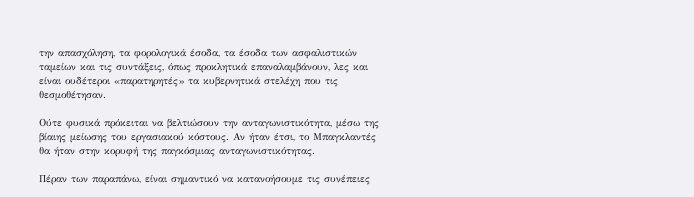την απασχόληση, τα φορολογικά έσοδα, τα έσοδα των ασφαλιστικών ταμείων και τις συντάξεις, όπως προκλητικά επαναλαμβάνουν, λες και είναι ουδέτεροι «παρατηρητές» τα κυβερνητικά στελέχη που τις θεσμοθέτησαν.

Ούτε φυσικά πρόκειται να βελτιώσουν την ανταγωνιστικότητα, μέσω της βίαιης μείωσης του εργασιακού κόστους. Αν ήταν έτσι, το Μπαγκλαντές θα ήταν στην κορυφή της παγκόσμιας ανταγωνιστικότητας.

Πέραν των παραπάνω, είναι σημαντικό να κατανοήσουμε τις συνέπειες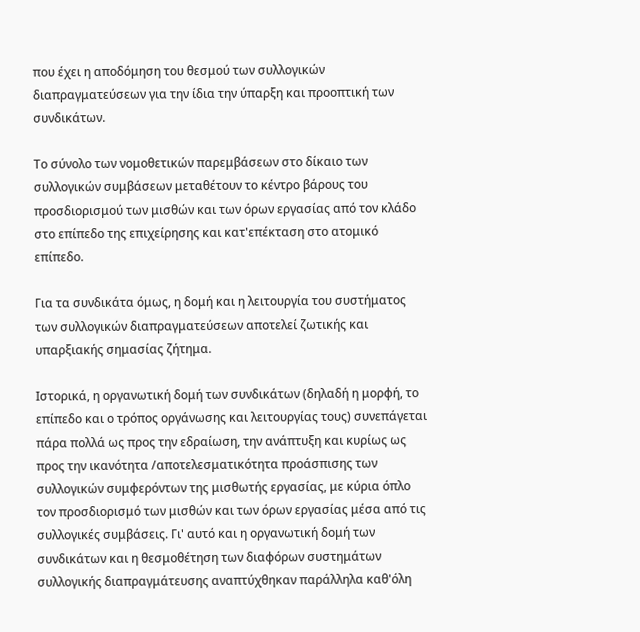που έχει η αποδόμηση του θεσμού των συλλογικών διαπραγματεύσεων για την ίδια την ύπαρξη και προοπτική των συνδικάτων.

Το σύνολο των νομοθετικών παρεμβάσεων στο δίκαιο των συλλογικών συμβάσεων μεταθέτουν το κέντρο βάρους του προσδιορισμού των μισθών και των όρων εργασίας από τον κλάδο στο επίπεδο της επιχείρησης και κατ'επέκταση στο ατομικό επίπεδο.

Για τα συνδικάτα όμως, η δομή και η λειτουργία του συστήματος των συλλογικών διαπραγματεύσεων αποτελεί ζωτικής και υπαρξιακής σημασίας ζήτημα.

Ιστορικά, η οργανωτική δομή των συνδικάτων (δηλαδή η μορφή, το επίπεδο και ο τρόπος οργάνωσης και λειτουργίας τους) συνεπάγεται πάρα πολλά ως προς την εδραίωση, την ανάπτυξη και κυρίως ως προς την ικανότητα /αποτελεσματικότητα προάσπισης των συλλογικών συμφερόντων της μισθωτής εργασίας, με κύρια όπλο τον προσδιορισμό των μισθών και των όρων εργασίας μέσα από τις συλλογικές συμβάσεις. Γι' αυτό και η οργανωτική δομή των συνδικάτων και η θεσμοθέτηση των διαφόρων συστημάτων συλλογικής διαπραγμάτευσης αναπτύχθηκαν παράλληλα καθ'όλη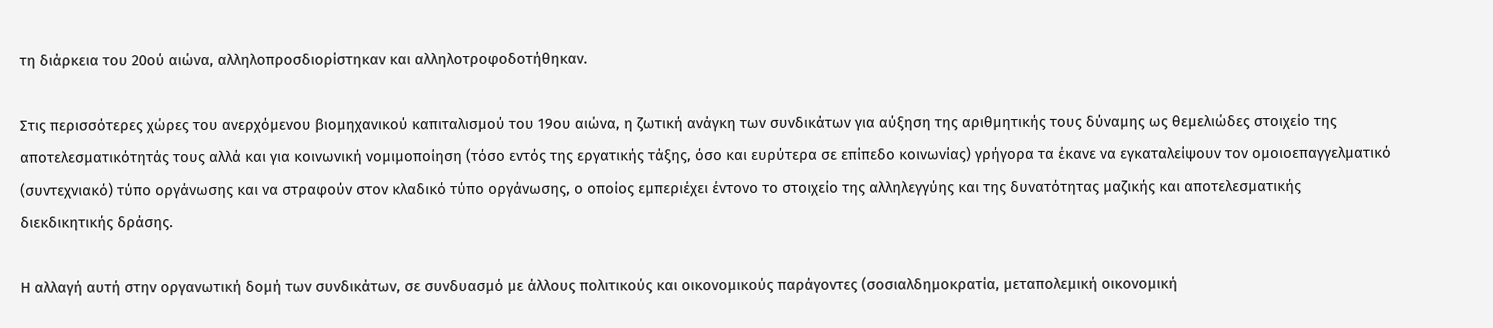τη διάρκεια του 20ού αιώνα, αλληλοπροσδιορίστηκαν και αλληλοτροφοδοτήθηκαν.

Στις περισσότερες χώρες του ανερχόμενου βιομηχανικού καπιταλισμού του 19ου αιώνα, η ζωτική ανάγκη των συνδικάτων για αύξηση της αριθμητικής τους δύναμης ως θεμελιώδες στοιχείο της αποτελεσματικότητάς τους αλλά και για κοινωνική νομιμοποίηση (τόσο εντός της εργατικής τάξης, όσο και ευρύτερα σε επίπεδο κοινωνίας) γρήγορα τα έκανε να εγκαταλείψουν τον ομοιοεπαγγελματικό (συντεχνιακό) τύπο οργάνωσης και να στραφούν στον κλαδικό τύπο οργάνωσης, ο οποίος εμπεριέχει έντονο το στοιχείο της αλληλεγγύης και της δυνατότητας μαζικής και αποτελεσματικής διεκδικητικής δράσης.

Η αλλαγή αυτή στην οργανωτική δομή των συνδικάτων, σε συνδυασμό με άλλους πολιτικούς και οικονομικούς παράγοντες (σοσιαλδημοκρατία, μεταπολεμική οικονομική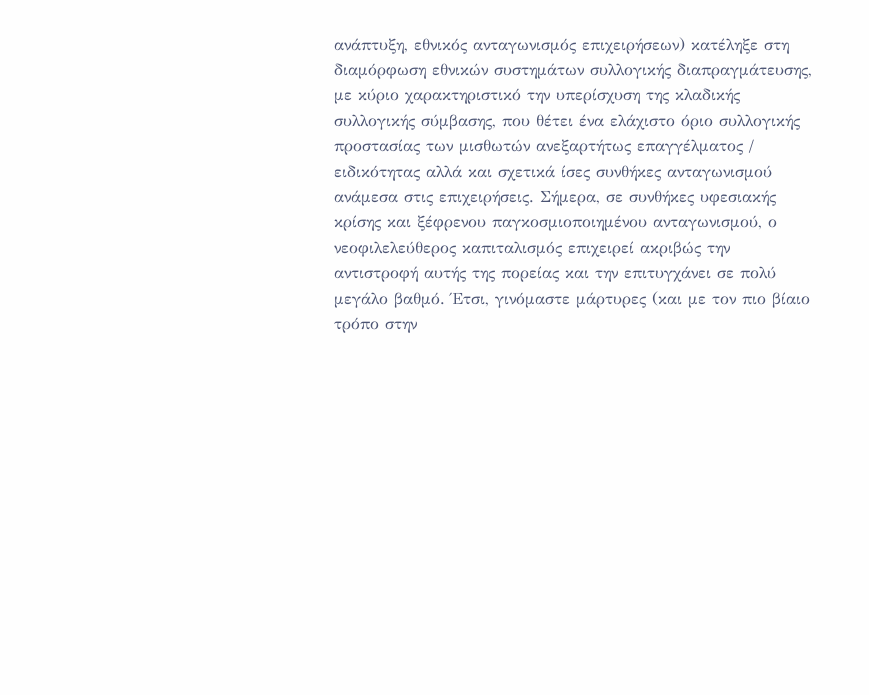ανάπτυξη, εθνικός ανταγωνισμός επιχειρήσεων) κατέληξε στη διαμόρφωση εθνικών συστημάτων συλλογικής διαπραγμάτευσης, με κύριο χαρακτηριστικό την υπερίσχυση της κλαδικής συλλογικής σύμβασης, που θέτει ένα ελάχιστο όριο συλλογικής προστασίας των μισθωτών ανεξαρτήτως επαγγέλματος / ειδικότητας αλλά και σχετικά ίσες συνθήκες ανταγωνισμού ανάμεσα στις επιχειρήσεις. Σήμερα, σε συνθήκες υφεσιακής κρίσης και ξέφρενου παγκοσμιοποιημένου ανταγωνισμού, ο νεοφιλελεύθερος καπιταλισμός επιχειρεί ακριβώς την αντιστροφή αυτής της πορείας και την επιτυγχάνει σε πολύ μεγάλο βαθμό. Έτσι, γινόμαστε μάρτυρες (και με τον πιο βίαιο τρόπο στην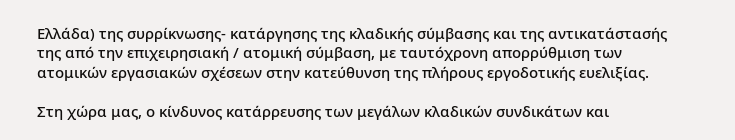Ελλάδα) της συρρίκνωσης- κατάργησης της κλαδικής σύμβασης και της αντικατάστασής της από την επιχειρησιακή / ατομική σύμβαση, με ταυτόχρονη απορρύθμιση των ατομικών εργασιακών σχέσεων στην κατεύθυνση της πλήρους εργοδοτικής ευελιξίας.

Στη χώρα μας, ο κίνδυνος κατάρρευσης των μεγάλων κλαδικών συνδικάτων και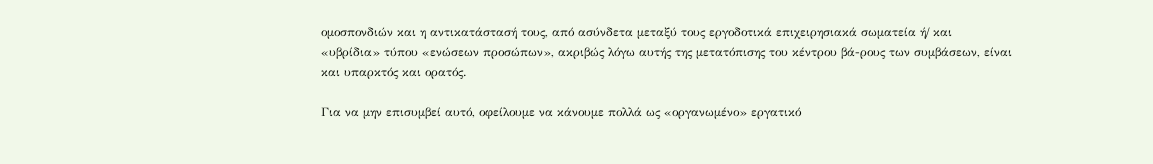ομοσπονδιών και η αντικατάστασή τους, από ασύνδετα μεταξύ τους εργοδοτικά επιχειρησιακά σωματεία ή/ και «υβρίδια» τύπου «ενώσεων προσώπων», ακριβώς λόγω αυτής της μετατόπισης του κέντρου βά-ρους των συμβάσεων, είναι και υπαρκτός και ορατός.

Για να μην επισυμβεί αυτό, οφείλουμε να κάνουμε πολλά ως «οργανωμένο» εργατικό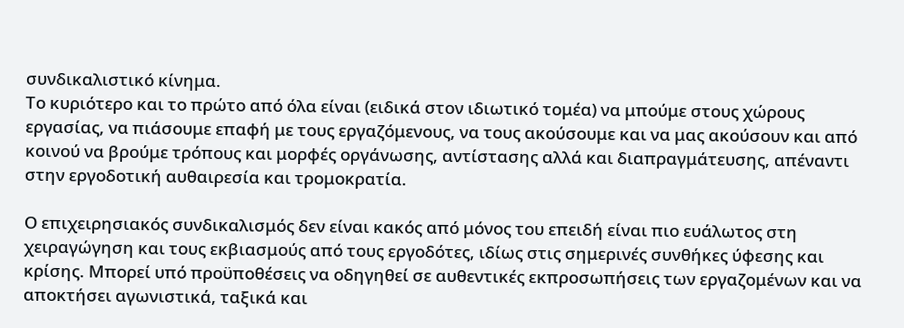συνδικαλιστικό κίνημα.
Το κυριότερο και το πρώτο από όλα είναι (ειδικά στον ιδιωτικό τομέα) να μπούμε στους χώρους εργασίας, να πιάσουμε επαφή με τους εργαζόμενους, να τους ακούσουμε και να μας ακούσουν και από κοινού να βρούμε τρόπους και μορφές οργάνωσης, αντίστασης αλλά και διαπραγμάτευσης, απέναντι στην εργοδοτική αυθαιρεσία και τρομοκρατία.

Ο επιχειρησιακός συνδικαλισμός δεν είναι κακός από μόνος του επειδή είναι πιο ευάλωτος στη χειραγώγηση και τους εκβιασμούς από τους εργοδότες, ιδίως στις σημερινές συνθήκες ύφεσης και κρίσης. Μπορεί υπό προϋποθέσεις να οδηγηθεί σε αυθεντικές εκπροσωπήσεις των εργαζομένων και να αποκτήσει αγωνιστικά, ταξικά και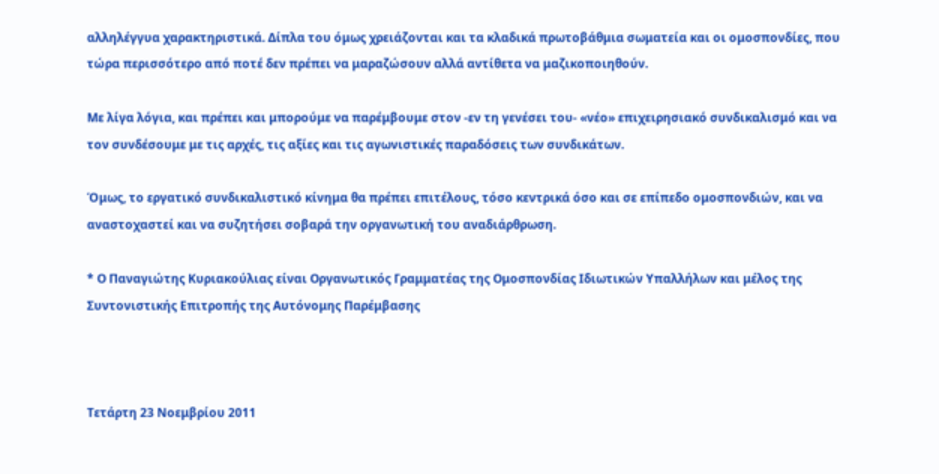αλληλέγγυα χαρακτηριστικά. Δίπλα του όμως χρειάζονται και τα κλαδικά πρωτοβάθμια σωματεία και οι ομοσπονδίες, που τώρα περισσότερο από ποτέ δεν πρέπει να μαραζώσουν αλλά αντίθετα να μαζικοποιηθούν.

Με λίγα λόγια, και πρέπει και μπορούμε να παρέμβουμε στον -εν τη γενέσει του- «νέο» επιχειρησιακό συνδικαλισμό και να τον συνδέσουμε με τις αρχές, τις αξίες και τις αγωνιστικές παραδόσεις των συνδικάτων.

Όμως, το εργατικό συνδικαλιστικό κίνημα θα πρέπει επιτέλους, τόσο κεντρικά όσο και σε επίπεδο ομοσπονδιών, και να αναστοχαστεί και να συζητήσει σοβαρά την οργανωτική του αναδιάρθρωση.

* Ο Παναγιώτης Κυριακούλιας είναι Οργανωτικός Γραμματέας της Ομοσπονδίας Ιδιωτικών Υπαλλήλων και μέλος της Συντονιστικής Επιτροπής της Αυτόνομης Παρέμβασης



Τετάρτη 23 Νοεμβρίου 2011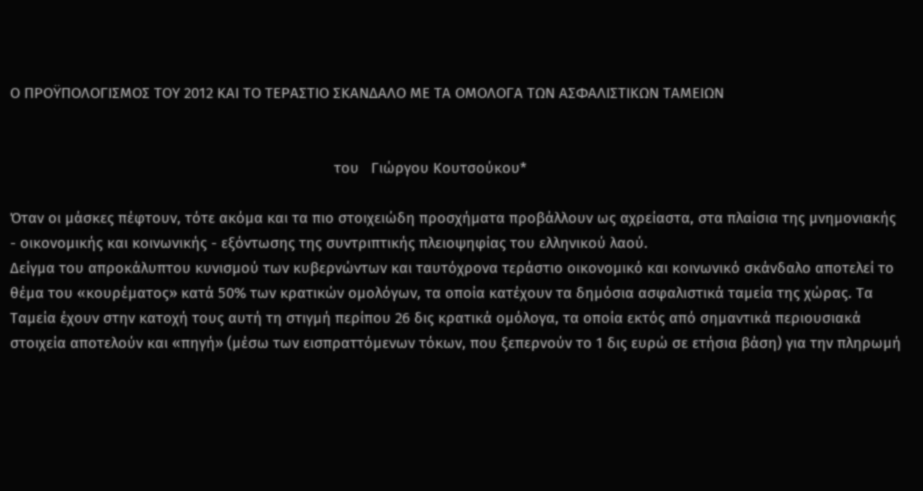Ο ΠΡΟΫΠΟΛΟΓΙΣΜΟΣ ΤΟΥ 2012 ΚΑΙ ΤΟ ΤΕΡΑΣΤΙΟ ΣΚΑΝΔΑΛΟ ΜΕ ΤΑ ΟΜΟΛΟΓΑ ΤΩΝ ΑΣΦΑΛΙΣΤΙΚΩΝ ΤΑΜΕΙΩΝ


                                                                                 του   Γιώργου Κουτσούκου*

Όταν οι μάσκες πέφτουν, τότε ακόμα και τα πιο στοιχειώδη προσχήματα προβάλλουν ως αχρείαστα, στα πλαίσια της μνημονιακής - οικονομικής και κοινωνικής - εξόντωσης της συντριπτικής πλειοψηφίας του ελληνικού λαού.
Δείγμα του απροκάλυπτου κυνισμού των κυβερνώντων και ταυτόχρονα τεράστιο οικονομικό και κοινωνικό σκάνδαλο αποτελεί το θέμα του «κουρέματος» κατά 50% των κρατικών ομολόγων, τα οποία κατέχουν τα δημόσια ασφαλιστικά ταμεία της χώρας. Τα Ταμεία έχουν στην κατοχή τους αυτή τη στιγμή περίπου 26 δις κρατικά ομόλογα, τα οποία εκτός από σημαντικά περιουσιακά στοιχεία αποτελούν και «πηγή» (μέσω των εισπραττόμενων τόκων, που ξεπερνούν το 1 δις ευρώ σε ετήσια βάση) για την πληρωμή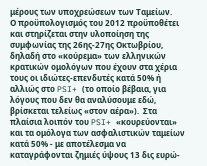μέρους των υποχρεώσεων των Ταμείων.
Ο προϋπολογισμός του 2012 προϋποθέτει και στηρίζεται στην υλοποίηση της συμφωνίας της 26ης-27ης Οκτωβρίου, δηλαδή στο «κούρεμα» των ελληνικών κρατικών ομολόγων που έχουν στα χέρια τους οι ιδιώτες-επενδυτές κατά 50% ή αλλιώς στο PSI+ (το οποίο βέβαια, για λόγους που δεν θα αναλύσουμε εδώ, βρίσκεται τελείως «στον αέρα»).  Στα πλαίσια λοιπόν του PSI+ «κουρεύονται» και τα ομόλογα των ασφαλιστικών ταμείων κατά 50% - με αποτέλεσμα να καταγράφονται ζημιές ύψους 13 δις ευρώ-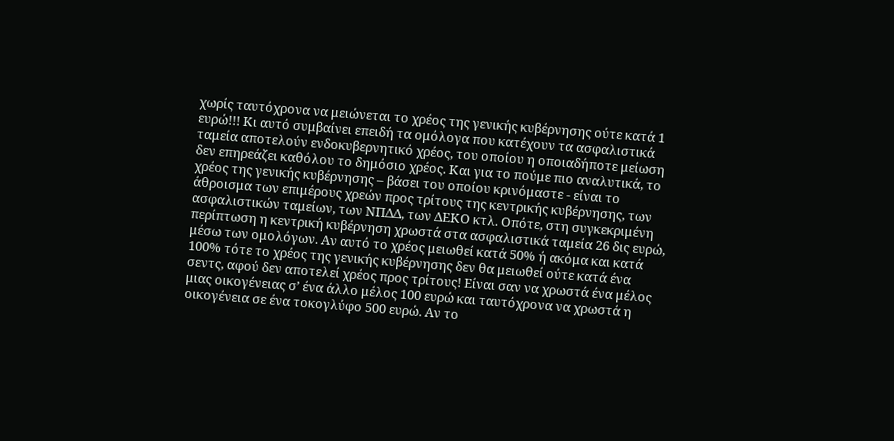χωρίς ταυτόχρονα να μειώνεται το χρέος της γενικής κυβέρνησης ούτε κατά 1 ευρώ!!! Κι αυτό συμβαίνει επειδή τα ομόλογα που κατέχουν τα ασφαλιστικά ταμεία αποτελούν ενδοκυβερνητικό χρέος, του οποίου η οποιαδήποτε μείωση δεν επηρεάζει καθόλου το δημόσιο χρέος. Και για το πούμε πιο αναλυτικά, το χρέος της γενικής κυβέρνησης – βάσει του οποίου κρινόμαστε - είναι το άθροισμα των επιμέρους χρεών προς τρίτους της κεντρικής κυβέρνησης, των ασφαλιστικών ταμείων, των ΝΠΔΔ, των ΔΕΚΟ κτλ. Οπότε, στη συγκεκριμένη περίπτωση η κεντρική κυβέρνηση χρωστά στα ασφαλιστικά ταμεία 26 δις ευρώ, μέσω των ομολόγων. Αν αυτό το χρέος μειωθεί κατά 50% ή ακόμα και κατά 100% τότε το χρέος της γενικής κυβέρνησης δεν θα μειωθεί ούτε κατά ένα σεντς, αφού δεν αποτελεί χρέος προς τρίτους! Είναι σαν να χρωστά ένα μέλος μιας οικογένειας σ’ ένα άλλο μέλος 100 ευρώ και ταυτόχρονα να χρωστά η οικογένεια σε ένα τοκογλύφο 500 ευρώ. Αν το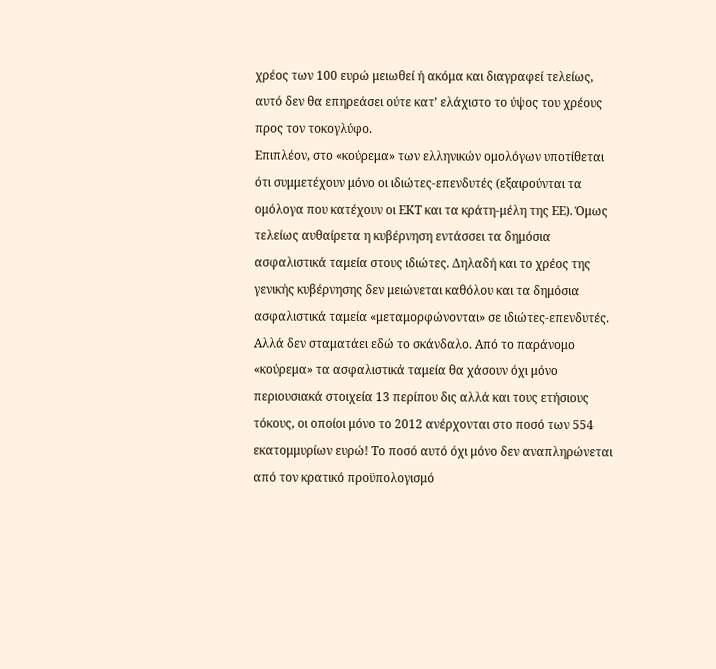χρέος των 100 ευρώ μειωθεί ή ακόμα και διαγραφεί τελείως, αυτό δεν θα επηρεάσει ούτε κατ’ ελάχιστο το ύψος του χρέους προς τον τοκογλύφο.
Επιπλέον, στο «κούρεμα» των ελληνικών ομολόγων υποτίθεται ότι συμμετέχουν μόνο οι ιδιώτες-επενδυτές (εξαιρούνται τα ομόλογα που κατέχουν οι ΕΚΤ και τα κράτη-μέλη της ΕΕ). Όμως τελείως αυθαίρετα η κυβέρνηση εντάσσει τα δημόσια ασφαλιστικά ταμεία στους ιδιώτες. Δηλαδή και το χρέος της γενικής κυβέρνησης δεν μειώνεται καθόλου και τα δημόσια ασφαλιστικά ταμεία «μεταμορφώνονται» σε ιδιώτες-επενδυτές. Αλλά δεν σταματάει εδώ το σκάνδαλο. Από το παράνομο «κούρεμα» τα ασφαλιστικά ταμεία θα χάσουν όχι μόνο περιουσιακά στοιχεία 13 περίπου δις αλλά και τους ετήσιους τόκους, οι οποίοι μόνο το 2012 ανέρχονται στο ποσό των 554 εκατομμυρίων ευρώ! Το ποσό αυτό όχι μόνο δεν αναπληρώνεται από τον κρατικό προϋπολογισμό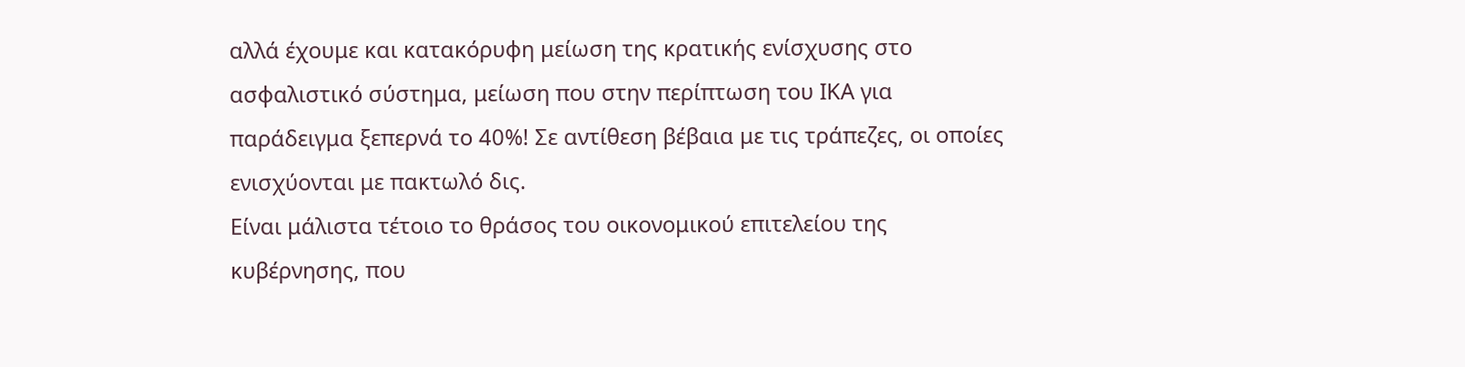αλλά έχουμε και κατακόρυφη μείωση της κρατικής ενίσχυσης στο ασφαλιστικό σύστημα, μείωση που στην περίπτωση του ΙΚΑ για παράδειγμα ξεπερνά το 40%! Σε αντίθεση βέβαια με τις τράπεζες, οι οποίες ενισχύονται με πακτωλό δις.
Είναι μάλιστα τέτοιο το θράσος του οικονομικού επιτελείου της κυβέρνησης, που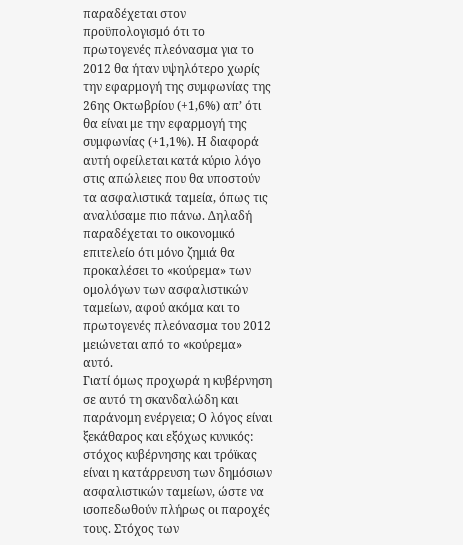παραδέχεται στον προϋπολογισμό ότι το πρωτογενές πλεόνασμα για το 2012 θα ήταν υψηλότερο χωρίς την εφαρμογή της συμφωνίας της 26ης Οκτωβρίου (+1,6%) απ’ ότι θα είναι με την εφαρμογή της συμφωνίας (+1,1%). Η διαφορά αυτή οφείλεται κατά κύριο λόγο στις απώλειες που θα υποστούν τα ασφαλιστικά ταμεία, όπως τις αναλύσαμε πιο πάνω. Δηλαδή παραδέχεται το οικονομικό επιτελείο ότι μόνο ζημιά θα προκαλέσει το «κούρεμα» των ομολόγων των ασφαλιστικών ταμείων, αφού ακόμα και το πρωτογενές πλεόνασμα του 2012 μειώνεται από το «κούρεμα» αυτό.
Γιατί όμως προχωρά η κυβέρνηση σε αυτό τη σκανδαλώδη και παράνομη ενέργεια; Ο λόγος είναι ξεκάθαρος και εξόχως κυνικός: στόχος κυβέρνησης και τρόϊκας είναι η κατάρρευση των δημόσιων ασφαλιστικών ταμείων, ώστε να ισοπεδωθούν πλήρως οι παροχές τους. Στόχος των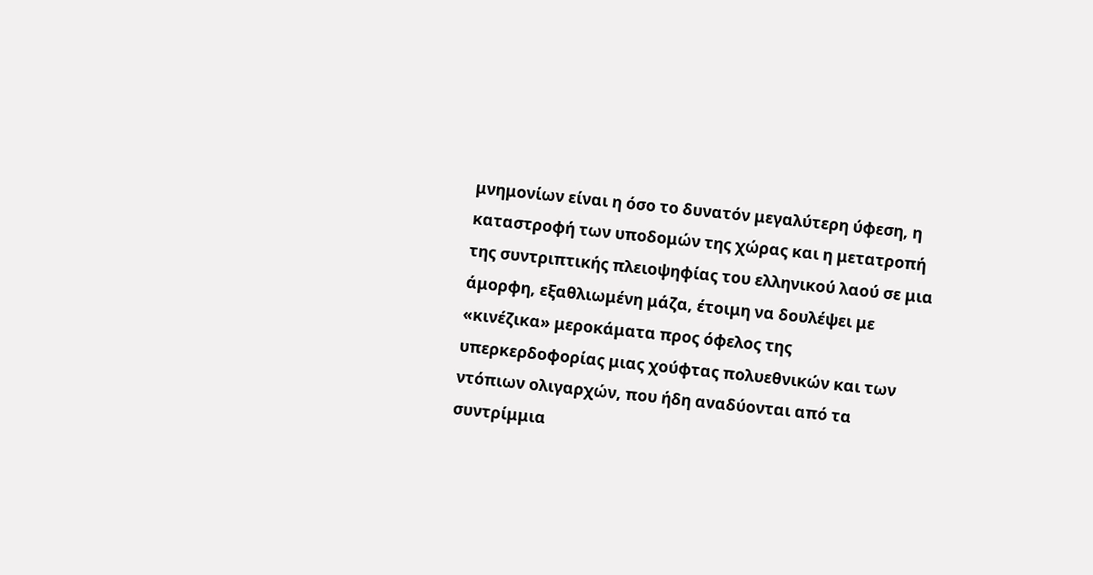μνημονίων είναι η όσο το δυνατόν μεγαλύτερη ύφεση, η καταστροφή των υποδομών της χώρας και η μετατροπή της συντριπτικής πλειοψηφίας του ελληνικού λαού σε μια άμορφη, εξαθλιωμένη μάζα, έτοιμη να δουλέψει με «κινέζικα» μεροκάματα προς όφελος της υπερκερδοφορίας μιας χούφτας πολυεθνικών και των ντόπιων ολιγαρχών, που ήδη αναδύονται από τα συντρίμμια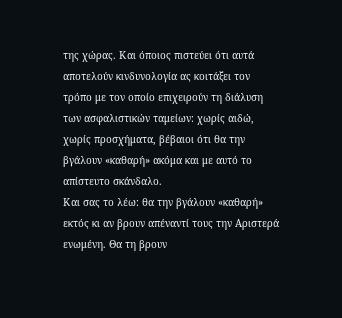της χώρας. Και όποιος πιστεύει ότι αυτά αποτελούν κινδυνολογία ας κοιτάξει τον τρόπο με τον οποίο επιχειρούν τη διάλυση των ασφαλιστικών ταμείων: χωρίς αιδώ, χωρίς προσχήματα, βέβαιοι ότι θα την βγάλουν «καθαρή» ακόμα και με αυτό το απίστευτο σκάνδαλο.
Και σας το λέω: θα την βγάλουν «καθαρή» εκτός κι αν βρουν απέναντί τους την Αριστερά ενωμένη. Θα τη βρουν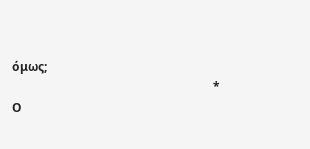όμως;
                                                                   * Ο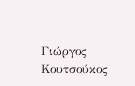Γιώργος Κουτσούκος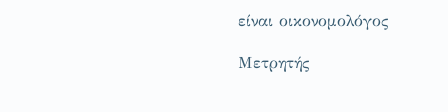είναι οικονομολόγος

Μετρητής